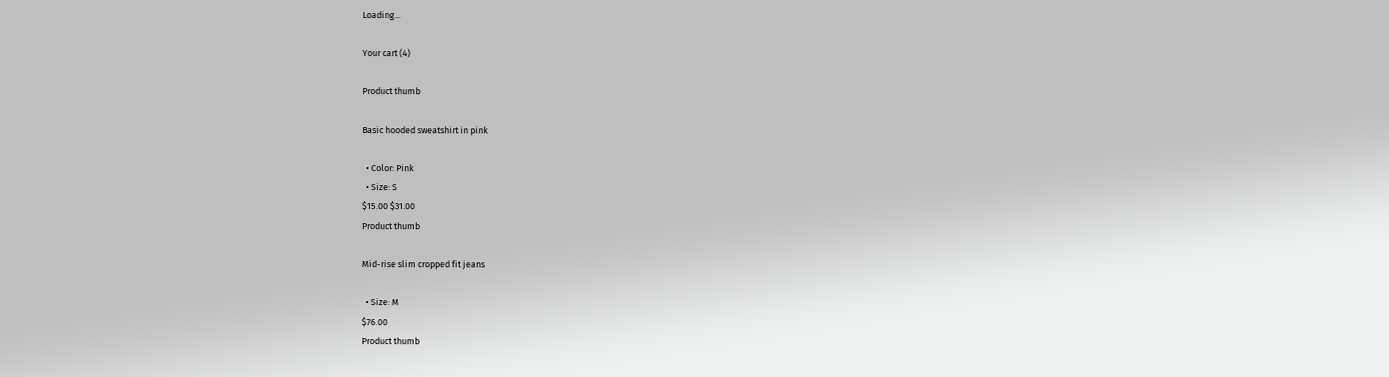Loading...

Your cart (4)

Product thumb

Basic hooded sweatshirt in pink

  • Color: Pink
  • Size: S
$15.00 $31.00
Product thumb

Mid-rise slim cropped fit jeans

  • Size: M
$76.00
Product thumb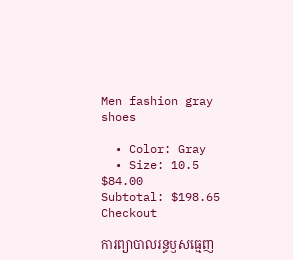Men fashion gray shoes

  • Color: Gray
  • Size: 10.5
$84.00
Subtotal: $198.65
Checkout

ការព្យាបាលរន្ធឫសធ្មេញ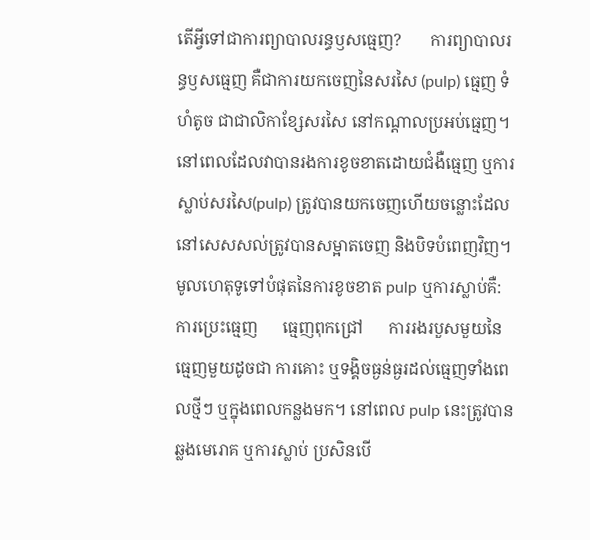តើអ្វីទៅជាការព្យាបាលរន្ធឫសធ្មេញ?       ការព្យាបាលរន្ធឫសធ្មេញ គឺជាការយកចេញនៃសរសៃ (pulp) ធ្មេញ ទំហំតូច ជាជាលិកាខ្សែសរសៃ នៅកណ្តាលប្រអប់ធ្មេញ។ នៅពេលដែលវាបានរងការខូចខាតដោយជំងឺធ្មេញ ឬការស្លាប់សរសៃ(pulp) ត្រូវបានយកចេញហើយចន្លោះដែលនៅសេសសល់ត្រូវបានសម្អាតចេញ និងបិទបំពេញវិញ។ មូលហេតុទូទៅបំផុតនៃការខូចខាត pulp ឬការស្លាប់គឺ:      ការប្រេះធ្មេញ      ធ្មេញពុកជ្រៅ      ការរងរបួសមួយនៃធ្មេញមួយដូចជា ការគោះ ឬទង្គិចធ្ងន់ធ្ងរដល់ធ្មេញទាំងពេលថ្មីៗ ឬក្នុងពេលកន្លងមក។ នៅពេល pulp នេះត្រូវបានឆ្លងមេរោគ ឬការស្លាប់ ប្រសិនបើ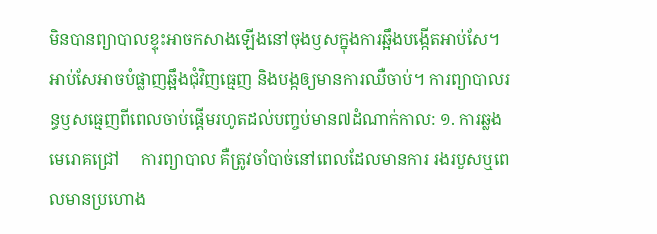មិនបានព្យាបាលខ្ទុះអាចកសាងឡើងនៅចុងឫសក្នុងការឆ្អឹងបង្កើតអាប់សែ។ អាប់សែអាចបំផ្លាញឆ្អឹងជុំវិញធ្មេញ និងបង្កឲ្យមានការឈឺចាប់។ ការព្យាបាលរន្ធឫសធ្មេញពីពេលចាប់ផ្ដើមរហូតដល់បញ្ចប់មាន៧ដំណាក់កាល: ១. ការឆ្លងមេរោគជ្រៅ     ការព្យាបាល គឺត្រូវចាំបាច់នៅពេលដែលមានការ រងរបួសឬពេលមានប្រហោង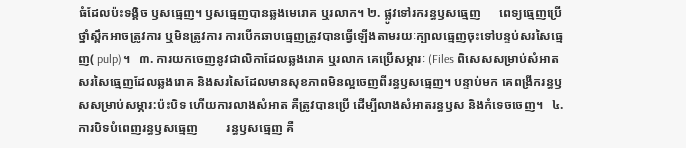ធំដែលប៉ះទង្គិច ឫសធ្មេញ។ ឫសធ្មេញបានឆ្លងមេរោគ ឬរលាក។ ២. ផ្លូវទៅរករន្ធឫសធ្មេញ      ពេទ្យធ្មេញប្រើថ្នាំស្ពឹកអាចត្រូវការ ឬមិនត្រូវការ ការបើកឆាបធ្មេញត្រូវបានធ្វើឡើងតាមរយៈក្បាលធ្មេញចុះទៅបន្ទប់សរសៃធ្មេញ( pulp)។   ៣. ការយកចេញនូវជាលិកាដែលឆ្លងរោគ ឬរលាក គេប្រើសម្ភារៈ (Files ពិសេសសម្រាប់សំអាតសរសៃធ្មេញដែលឆ្លងរោគ និងសរសៃដែលមានសុខភាពមិនល្អចេញពីរន្ធឫសធ្មេញ។ បន្ទាប់មក គេពង្រីករន្ធឫសសម្រាប់សម្ភារ:ប៉ះបិទ ហើយការលាងសំអាត គឺត្រូវបានប្រើ ដើម្បីលាងសំអាតរន្ធឫស និងកំទេចចេញ។   ៤. ការបិទបំពេញរន្ធឫសធ្មេញ         រន្ធឫសធ្មេញ គឺ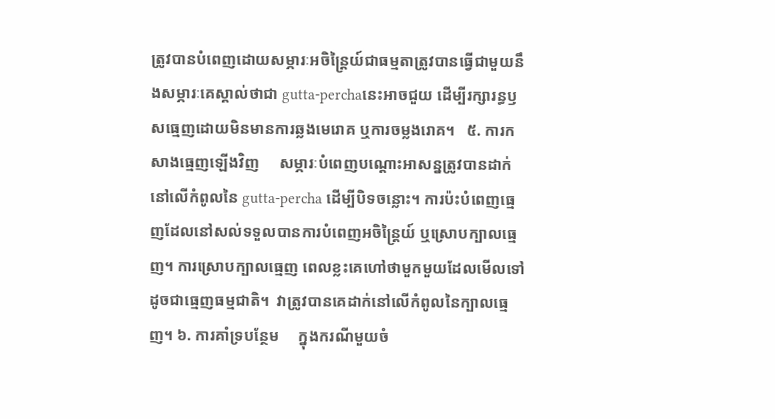ត្រូវបានបំពេញដោយសម្ភារៈអចិន្ត្រៃយ៍ជាធម្មតាត្រូវបានធ្វើជាមួយនឹងសម្ភារៈគេស្គាល់ថាជា gutta-perchaនេះអាចជួយ ដើម្បីរក្សារន្ធឫសធ្មេញដោយមិនមានការឆ្លងមេរោគ ឬការចម្លងរោគ។   ៥. ការកសាងធ្មេញឡើងវិញ     សម្ភារៈបំពេញបណ្តោះអាសន្នត្រូវបានដាក់នៅលើកំពូលនៃ gutta-percha ដើម្បីបិទចន្លោះ។ ការប៉ះបំពេញធ្មេញដែលនៅសល់ទទួលបានការបំពេញអចិន្រ្តៃយ៍ ឬស្រោបក្បាលធ្មេញ។ ការស្រោបក្បាលធ្មេញ ពេលខ្លះគេហៅថាមួកមួយដែលមើលទៅដូចជាធ្មេញធម្មជាតិ។  វាត្រូវបានគេដាក់នៅលើកំពូលនៃក្បាលធ្មេញ។ ៦. ការគាំទ្របន្ថែម     ក្នុងករណីមួយចំ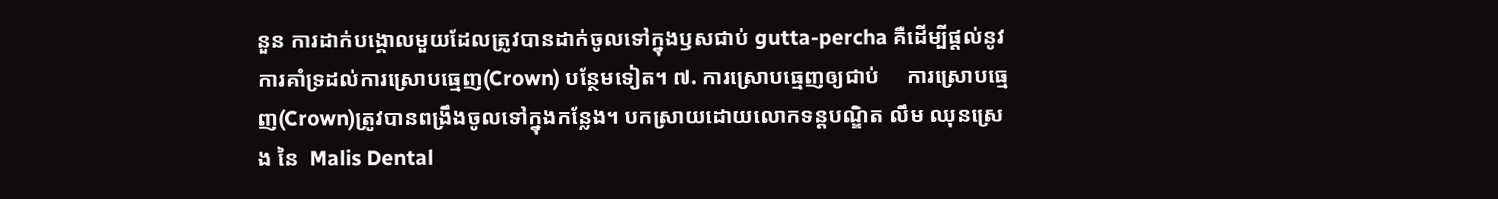នួន ការដាក់បង្គោលមួយដែលត្រូវបានដាក់ចូលទៅក្នុងឫសជាប់ gutta-percha គឺដើម្បីផ្តល់នូវការគាំទ្រដល់ការស្រោបធ្មេញ(Crown) បន្ថែមទៀត។ ៧. ការស្រោបធ្មេញឲ្យជាប់     ការស្រោបធ្មេញ(Crown)ត្រូវបានពង្រឹងចូលទៅក្នុងកន្លែង។ បកស្រាយដោយលោកទន្តបណ្ឌិត លឹម ឈុនស្រេង នៃ  Malis Dental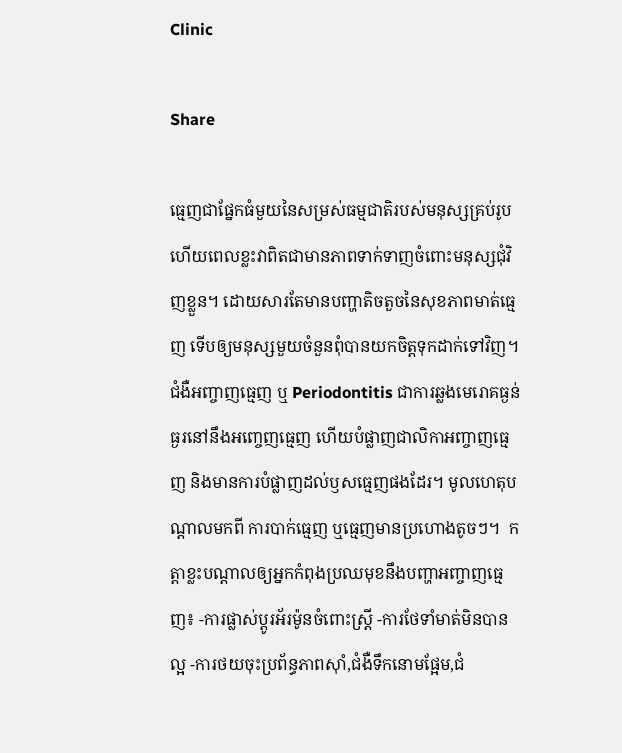Clinic

Share

ធ្មេញជាផ្នែកធំមួយនៃសម្រស់ធម្មជាតិរបស់មនុស្សគ្រប់រូប ហើយពេលខ្លះវាពិតជាមានភាពទាក់ទាញចំពោះមនុស្សជុំវិញខ្លួន។ ដោយសារតែមានបញ្ហាតិចតួចនៃសុខភាពមាត់ធ្មេញ ទើបឲ្យមនុស្សមួយចំនួនពុំបានយកចិត្តទុកដាក់ទៅវិញ។ជំងឺអញ្ចាញធ្មេញ ឬ Periodontitis ជាការឆ្លងមេរោគធ្ងន់ធ្ងរនៅនឹងអញ្ចេញធ្មេញ ហើយបំផ្លាញជាលិកាអញ្ចាញធ្មេញ និងមានការបំផ្លាញដល់ឫសធ្មេញផងដែរ។ មូលហេតុបណ្តាលមកពី ការបាក់ធ្មេញ ឬធ្មេញមានប្រហោងតូចៗ។  កត្តាខ្លះបណ្តាលឲ្យអ្នកកំពុងប្រឈមុខនឹងបញ្ហាអញ្ចាញធ្មេញ៖ -ការផ្លាស់ប្តូរអ័រម៉ូនចំពោះស្ត្រី -ការថែទាំមាត់មិនបានល្អ -ការថយចុះប្រព័ន្ធភាពស៊ាំ,ជំងឺទឹកនោមផ្អែម,ជំ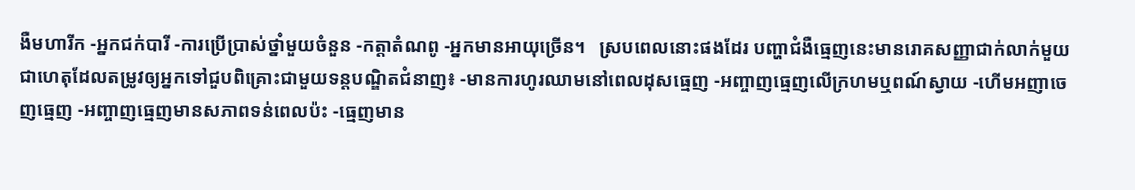ងឺមហារីក -អ្នកជក់បារី -ការប្រើប្រាស់ថ្នាំមួយចំនួន -កត្តាតំណពូ -អ្នកមានអាយុច្រើន។   ស្របពេលនោះផងដែរ បញ្ហាជំងឺធ្មេញនេះមានរោគសញ្ញាជាក់លាក់មួយ ជាហេតុដែលតម្រូវឲ្យអ្នកទៅជួបពិគ្រោះជាមួយទន្តបណ្ឌិតជំនាញ៖ -មានការហូរឈាមនៅពេលដុសធ្មេញ -អញ្ចាញធ្មេញលើក្រហមឬពណ៍ស្វាយ -ហើមអញាចេញធ្មេញ -អញ្ចាញធ្មេញមានសភាពទន់ពេលប៉ះ -ធ្មេញមាន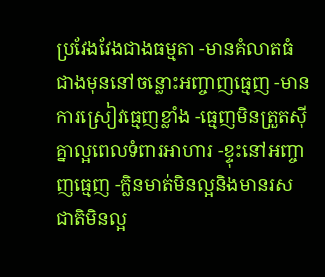ប្រវែងវែងជាងធម្មតា -មានគំលាតធំជាងមុននៅចន្លោះអញ្ចាញធ្មេញ -មានការស្រៀវធ្មេញខ្លាំង -ធ្មេញមិនត្រួតស៊ីគ្នាល្អពេលទំពារអាហារ -ខ្ទុះនៅអញ្ចាញធ្មេញ -ក្លិនមាត់មិនល្អនិងមានរសជាតិមិនល្អ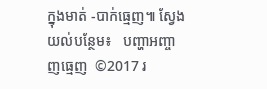ក្នុងមាត់ -បាក់ធ្មេញ៕ ស្វែងយល់បន្ថែម៖   បញ្ហាអញ្ចាញធ្មេញ  ©2017 រ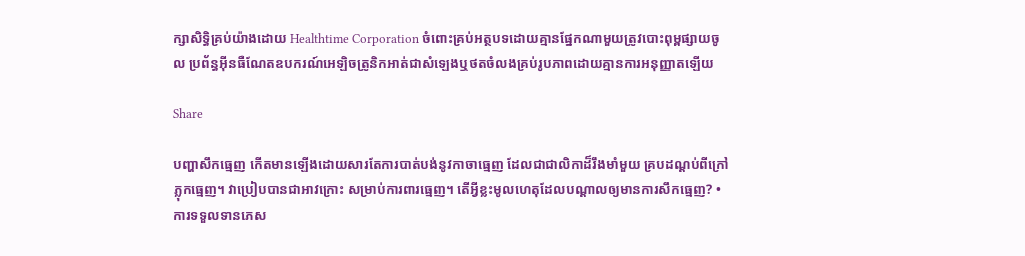ក្សាសិទ្ធិគ្រប់យ៉ាងដោយ Healthtime Corporation ចំពោះគ្រប់អត្ថបទដោយគ្មានផ្នែកណាមួយត្រូវបោះពុម្ពផ្សាយចូល ប្រព័ន្ធអ៊ីនធឺណែតឧបករណ៍អេឡិចត្រូនិកអាត់ជាសំឡេងឬថតចំលងគ្រប់រូបភាពដោយគ្មានការអនុញ្ញាតឡើយ

Share

បញ្ហាសឹកធ្មេញ កើតមានឡើងដោយសារតែការបាត់បង់នូវកាចាធ្មេញ ដែលជាជាលិកាដ៏រឹងមាំមួយ គ្របដណ្តប់ពីក្រៅភ្លុកធ្មេញ។ វាប្រៀបបានជាអាវក្រោះ សម្រាប់ការពារធ្មេញ។ តើអ្វីខ្លះមូលហេតុដែលបណ្តាលឲ្យមានការសឹកធ្មេញ? •ការទទួលទានភេស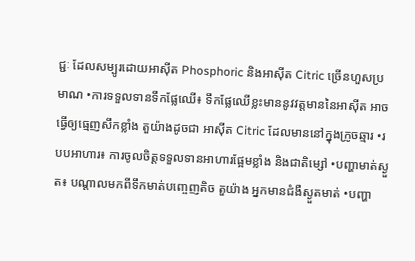ជ្ជៈ ដែលសម្បូរដោយអាស៊ីត Phosphoric និងអាស៊ីត Citric ច្រើនហួសប្រមាណ •ការទទួលទានទឹកផ្លែឈើ៖ ទឹកផ្លែឈើខ្លះមាននូវវត្តមាននៃអាស៊ីត អាចធ្វើឲ្យធ្មេញសឹកខ្លាំង តួយ៉ាងដូចជា អាស៊ីត Citric ដែលមាននៅក្នុងក្រូចឆ្មារ •របបអាហារ៖ ការចូលចិត្តទទួលទានអាហារផ្អែមខ្លាំង និងជាតិម្សៅ •បញ្ហាមាត់ស្ងួត៖ បណ្តាលមកពីទឹកមាត់បញ្ចេញតិច តួយ៉ាង អ្នកមានជំងឺស្ងួតមាត់ •បញ្ហា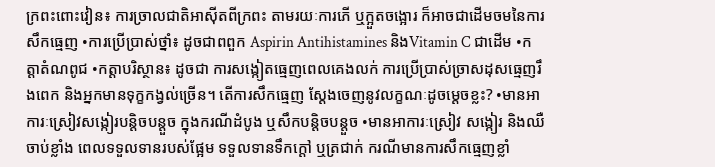ក្រពះពោះវៀន៖ ការច្រាលជាតិអាស៊ីតពីក្រពះ តាមរយៈការភើ ឬក្អួតចង្អោរ ក៏អាចជាដើមចមនៃការសឹកធ្មេញ •ការប្រើប្រាស់ថ្នាំ៖ ដូចជាពពួក Aspirin Antihistamines និងVitamin C ជាដើម •កត្តាតំណពូជ •កត្តាបរិស្ថាន៖ ដូចជា ការសង្កៀតធ្មេញពេលគេងលក់ ការប្រើប្រាស់ច្រាសដុសធ្មេញរឹងពេក និងអ្នកមានទុក្ខកង្វល់ច្រើន។ តើការសឹកធ្មេញ ស្តែងចេញនូវលក្ខណៈដូចម្តេចខ្លះ? •មានអាការៈស្រៀវសង្កៀរបន្តិចបន្តួច ក្នុងករណីដំបូង ឬសឹកបន្តិចបន្តួច •មានអាការៈស្រៀវ សង្កៀរ និងឈឺចាប់ខ្លាំង ពេលទទួលទានរបស់ផ្អែម ទទួលទានទឹកក្តៅ ឬត្រជាក់ ករណីមានការសឹកធ្មេញខ្លាំ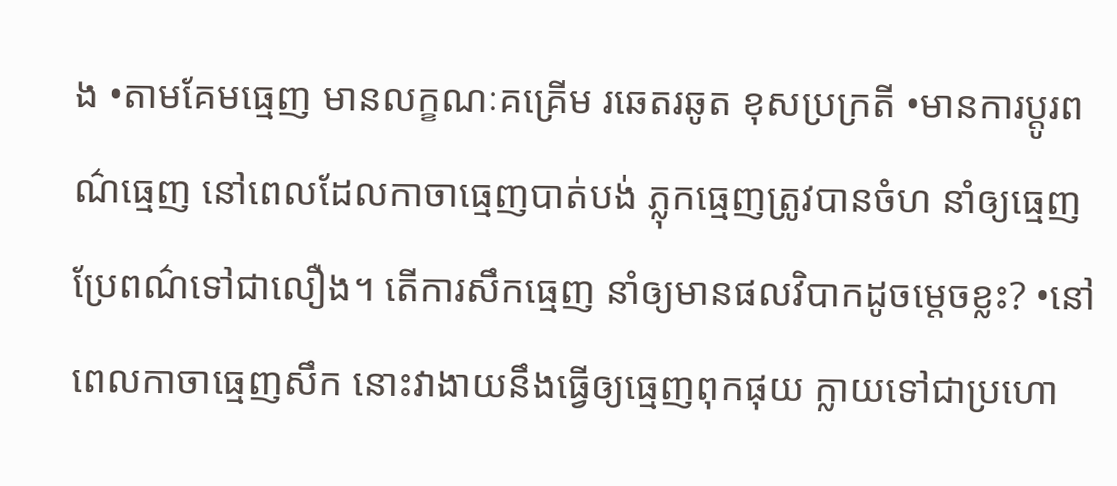ង •តាមគែមធ្មេញ មានលក្ខណៈគគ្រើម រឆេតរឆូត ខុសប្រក្រតី •មានការប្តូរពណ៌ធ្មេញ នៅពេលដែលកាចាធ្មេញបាត់បង់ ភ្លុកធ្មេញត្រូវបានចំហ នាំឲ្យធ្មេញប្រែពណ៌ទៅជាលឿង។ តើការសឹកធ្មេញ នាំឲ្យមានផលវិបាកដូចម្តេចខ្លះ? •នៅពេលកាចាធ្មេញសឹក នោះវាងាយនឹងធ្វើឲ្យធ្មេញពុកផុយ ក្លាយទៅជាប្រហោ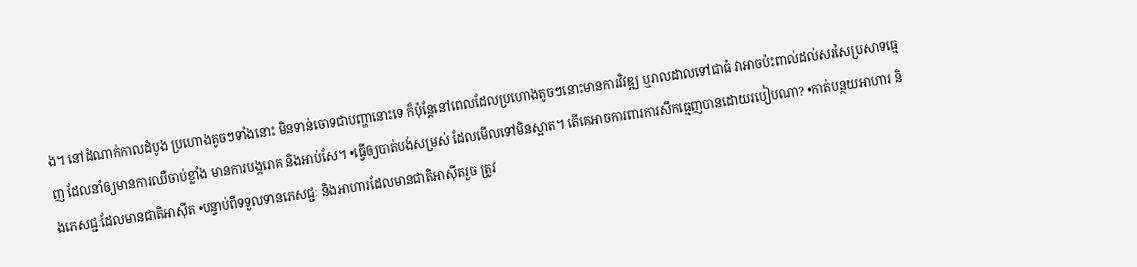ង។ នៅដំណាក់កាលដំបូង ប្រហោងតូចៗទាំងនោះ មិនទាន់ចោទជាបញ្ហានោះទេ ក៏ប៉ុន្តែនៅពេលដែលប្រហោងតូចៗនោះមានការវិវឌ្ឍ ឬរាលដាលទៅជាធំ វាអាចប៉ះពាល់ដល់សរសៃប្រសាទធ្មេញ ដែលនាំឲ្យមានការឈឺចាប់ខ្លាំង មានការបង្ករោគ និងអាប់សែ។ •ធ្វើឲ្យបាត់បង់សម្រស់ ដែលមើលទៅមិនស្អាត។ តើគេអាចការពារការសឹកធ្មេញបានដោយរបៀបណា? •កាត់បន្ថយអាហារ និងភេសជ្ជៈដែលមានជាតិអាស៊ីត •បន្ទាប់ពីទទួលទានភេសជ្ជៈ និងអាហារដែលមានជាតិអាស៊ីតរួច ត្រូវ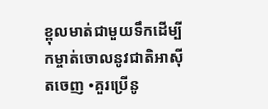ខ្ពុលមាត់ជាមួយទឹកដើម្បីកម្ចាត់ចោលនូវជាតិអាស៊ីតចេញ •គួរប្រើនូ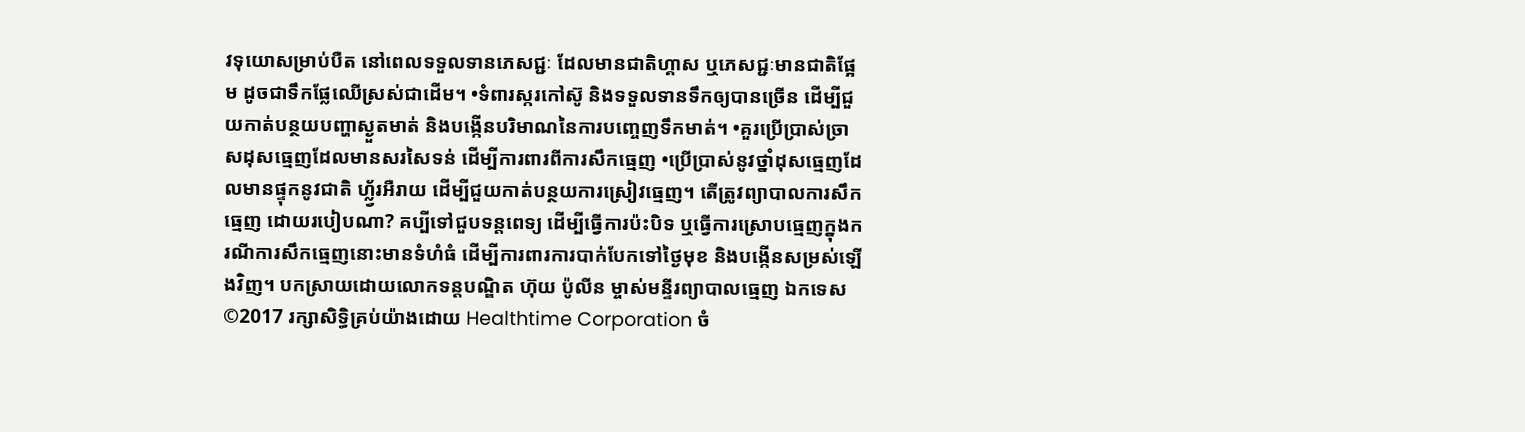វទុយោសម្រាប់បឺត នៅពេលទទួលទានភេសជ្ជៈ ដែលមានជាតិហ្គាស ឬភេសជ្ជៈមានជាតិផ្អែម ដូចជាទឹកផ្លែឈើស្រស់ជាដើម។ •ទំពារស្ករកៅស៊ូ និងទទួលទានទឹកឲ្យបានច្រើន ដើម្បីជួយកាត់បន្ថយបញ្ហាស្ងួតមាត់ និងបង្កើនបរិមាណនៃការបញ្ចេញទឹកមាត់។ •គួរប្រើប្រាស់ច្រាសដុសធ្មេញដែលមានសរសៃទន់ ដើម្បីការពារពីការសឹកធ្មេញ •ប្រើប្រាស់នូវថ្នាំដុសធ្មេញដែលមានផ្ទុកនូវជាតិ ហ្ល្វ័រអឺរាយ ដើម្បីជួយកាត់បន្ថយការស្រៀវធ្មេញ។ តើត្រូវព្យាបាលការសឹកធ្មេញ ដោយរបៀបណា? គប្បីទៅជួបទន្តពេទ្យ ដើម្បីធ្វើការប៉ះបិទ ឬធ្វើការស្រោបធ្មេញក្នុងករណីការសឹកធ្មេញនោះមានទំហំធំ ដើម្បីការពារការបាក់បែកទៅថ្ងៃមុខ និងបង្កើនសម្រស់ឡើងវិញ។ បកស្រាយដោយលោកទន្តបណ្ឌិត ហ៊ុយ ប៉ូលីន ម្ចាស់មន្ទីរព្យាបាលធ្មេញ ឯកទេស ©2017 រក្សាសិទ្ធិគ្រប់យ៉ាងដោយ Healthtime Corporation ចំ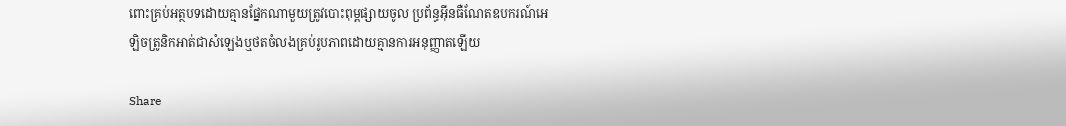ពោះគ្រប់អត្ថបទដោយគ្មានផ្នែកណាមួយត្រូវបោះពុម្ពផ្សាយចូល ប្រព័ន្ធអ៊ីនធឺណែតឧបករណ៍អេឡិចត្រូនិកអាត់ជាសំឡេងឬថតចំលងគ្រប់រូបភាពដោយគ្មានការអនុញ្ញាតឡើយ

Share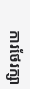ការថែរក្សា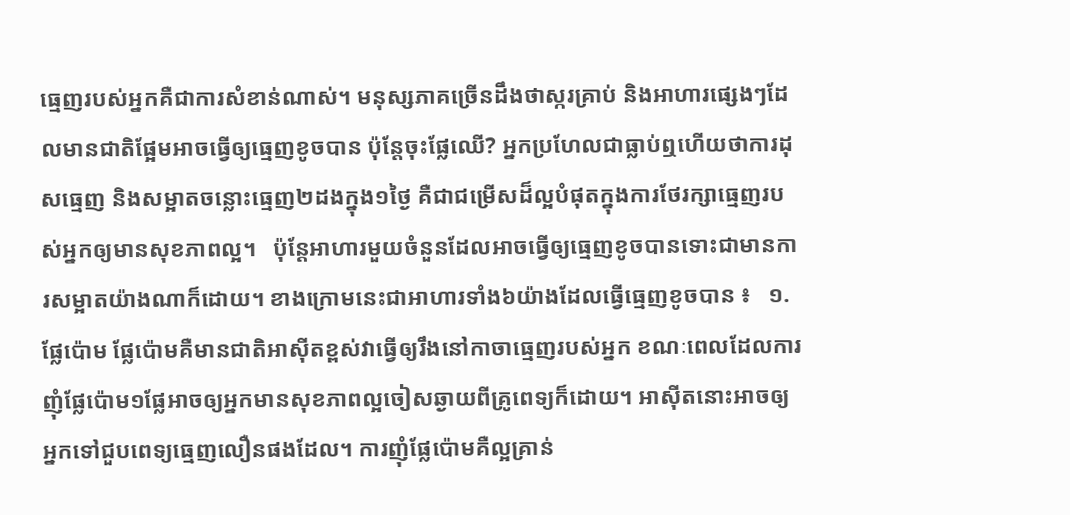ធ្មេញរបស់អ្នកគឺជាការសំខាន់ណាស់។ មនុស្សភាគច្រើនដឹងថាស្ករគ្រាប់ និងអាហារផ្សេងៗដែលមានជាតិផ្អែមអាចធ្វើឲ្យធ្មេញខូចបាន ប៉ុន្តែចុះផ្លែឈើ? អ្នកប្រហែលជាធ្លាប់ឮហើយថាការដុសធ្មេញ និងសម្អាតចន្លោះធ្មេញ២ដងក្នុង១ថ្ងៃ គឺជាជម្រើសដ៏ល្អបំផុតក្នុងការថែរក្សាធ្មេញរបស់អ្នកឲ្យមានសុខភាពល្អ។   ប៉ុន្តែអាហារមួយចំនួនដែលអាចធ្វើឲ្យធ្មេញខូចបានទោះជាមានការសម្អាតយ៉ាងណាក៏ដោយ។ ខាងក្រោមនេះជាអាហារទាំង៦យ៉ាងដែលធ្វើធ្មេញខូចបាន ៖   ១.ផ្លែប៉ោម ផ្លែប៉ោមគឺមានជាតិអាស៊ីតខ្ពស់វាធ្វើឲ្យរឹងនៅកាចាធ្មេញរបស់អ្នក ខណៈពេលដែលការញុំផ្លែប៉ោម១ផ្លែអាចឲ្យអ្នកមានសុខភាពល្អចៀសឆ្ងាយពីគ្រូពេទ្យក៏ដោយ។ អាស៊ីតនោះអាចឲ្យអ្នកទៅជួបពេទ្យធ្មេញលឿនផងដែល។ ការញុំផ្លែប៉ោមគឺល្អគ្រាន់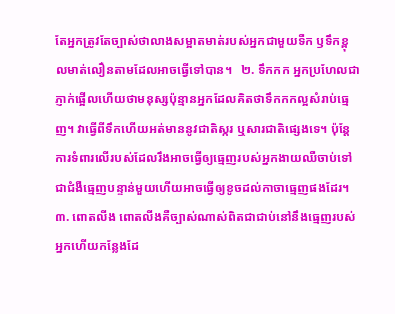តែអ្នកត្រូវតែច្បាស់ថាលាងសម្អាតមាត់របស់អ្នកជាមួយទឺក ឫទឹកខ្ពុលមាត់លឿនតាមដែលអាចធ្វើទៅបាន។   ២. ទឹកកក អ្នកប្រហែលជាភ្ញាក់ផ្អើលហើយថាមនុស្សប៉ុន្មានអ្នកដែលគិតថាទឹកកកល្អសំរាប់ធ្មេញ។ វាធ្វើពីទឹកហើយអត់មាននូវជាតិស្ករ ឬសារជាតិផ្សេងទេ។ ប៉ុន្តែការទំពារលើរបស់ដែលរឹងអាចធ្វើឲ្យធ្មេញរបស់អ្នកងាយឈឺចាប់ទៅជាជំងឺធ្មេញបន្ទាន់មួយហើយអាចធ្វើឲ្យខូចដល់កាចាធ្មេញផងដែរ។   ៣. ពោតលីង ពោតលីងគឺច្បាស់ណាស់ពិតជាជាប់នៅនឹងធ្មេញរបស់អ្នកហើយកន្លែងដែ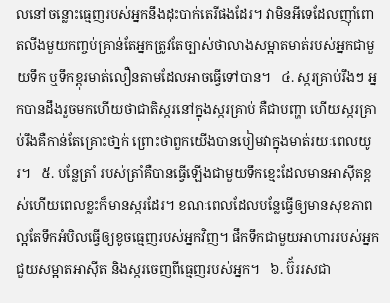លនៅចន្លោះធ្មេញរបស់អ្នកនឹងដុះបាក់តេរីផងដែរ។ វាមិនអីទេដែលញ៉ាំពោតលីងមួយកញ្ចប់គ្រាន់តែអ្នកត្រូវតែច្បាស់ថាលាងសម្អាតមាត់របស់អ្នកជាមួយទឹក ឬទឹកខ្ពុរមាត់លឿនតាមដែលអាចធ្វើទៅបាន។   ៤. ស្ករគ្រាប់រឹងៗ អ្នកបានដឹងរួចមកហើយថាជាតិស្ករនៅក្នុងស្ករគ្រាប់ គឺជាបញ្ហា ហើយស្ករគ្រាប់រឹងគឺកាន់តែគ្រោះថា្នក់ ព្រោះថាពួកយើងបានបៀមវាក្នុងមាត់រយៈពេលយូរ។   ៥. បន្លែត្រាំ របស់ត្រាំគឺបានធ្វើឡើងជាមួយទឹកខ្មេះដែលមានអាស៊ីតខ្ពស់ហើយពេលខ្លះក៏មានស្ករដែរ។ ខណៈពេលដែលបន្លែធ្វើឲ្យមានសុខភាពល្អតែទឹកអំបិលធ្វើឲ្យខូចធ្មេញរបស់អ្នកវិញ។ ផឹកទឹកជាមួយអាហាររបស់អ្នកជួយសម្អាតអាស៊ីត និងស្ករចេញពីធ្មេញរបស់អ្នក។   ៦. ប៊័ររសជា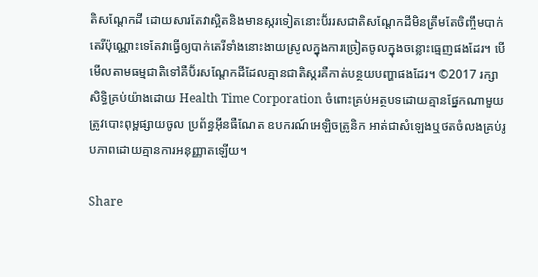តិសណ្តែកដី ដោយសារតែវាស្អិតនិងមានស្ករទៀតនោះប៊័ររសជាតិសណ្តែកដីមិនត្រឹមតែចិញ្ចឹមបាក់តេរីប៉ុណ្ណោះទេតែវាធ្វើឲ្យបាក់តេរីទាំងនោះងាយស្រូលក្នុងការច្រៀតចូលក្នុងចន្លោះធ្មេញផងដែរ។ បើមើលតាមធម្មជាតិទៅគឺប៊័រសណ្តែកដីដែលគ្មានជាតិស្ករគឺកាត់បន្ថយបញ្ហាផងដែរ។ ©2017 រក្សាសិទ្ធិគ្រប់យ៉ាងដោយ Health Time Corporation ចំពោះគ្រប់អត្ថបទដោយគ្មានផ្នែកណាមួយត្រូវបោះពុម្ពផ្សាយចូល ប្រព័ន្ធអ៊ីនធឺណែត ឧបករណ៍អេឡិចត្រូនិក អាត់ជាសំឡេងឬថតចំលងគ្រប់រូបភាពដោយគ្មានការអនុញ្ញាតឡើយ។

Share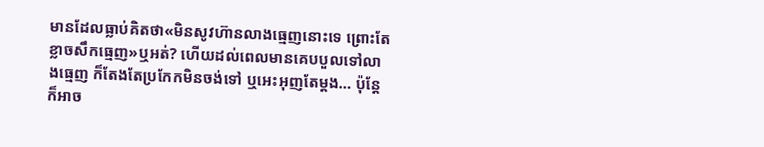មានដែលធ្លាប់គិតថា«មិនសូវហ៊ានលាងធ្មេញនោះទេ ព្រោះតែខ្លាចសឹកធ្មេញ»ឬអត់? ហើយដល់ពេលមានគេបបួលទៅលាងធ្មេញ ក៏តែងតែប្រកែកមិនចង់ទៅ ឬអេះអុញតែម្តង… ប៉ុន្តែក៏អាច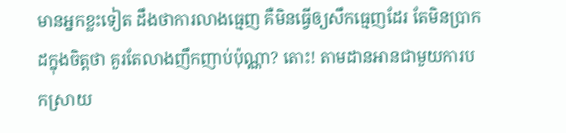មានអ្នកខ្លះទៀត ដឹងថាការលាងធ្មេញ គឺមិនធ្វើឲ្យសឹកធ្មេញដែរ តែមិនប្រាកដក្នុងចិត្តថា គួរតែលាងញឹកញាប់ប៉ុណ្ណា? តោះ! តាមដានអានជាមួយការបកស្រាយ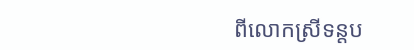ពីលោកស្រីទន្តប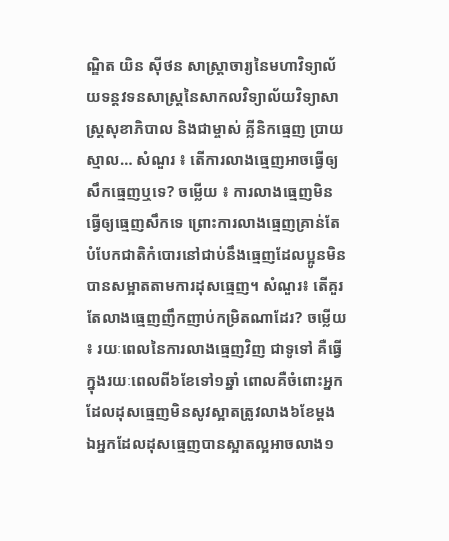ណ្ឌិត យិន ស៊ីថន សាស្ត្រាចារ្យនៃមហាវិទ្យាល័យទន្តវទនសាស្រ្តនៃសាកលវិទ្យាល័យវិទ្យាសាស្រ្តសុខាភិបាល និងជាម្ចាស់ គ្លីនិកធ្មេញ ប្រាយស្មាល… សំណួរ ៖ តើការលាងធ្មេញអាចធ្វើឲ្យសឹកធ្មេញឬទេ? ចម្លើយ ៖ ការលាងធ្មេញមិនធ្វើឲ្យធ្មេញសឹកទេ ព្រោះការលាងធ្មេញគ្រាន់តែបំបែកជាតិកំបោរនៅជាប់នឹងធ្មេញដែលប្អូនមិនបានសម្អាតតាមការដុសធ្មេញ។ សំណួរ៖ តើគួរតែលាងធ្មេញញឹកញាប់កម្រិតណាដែរ? ចម្លើយ ៖ រយៈពេលនៃការលាងធ្មេញវិញ ជាទូទៅ គឺធ្វើក្នុងរយៈពេលពី៦ខែទៅ១ឆ្នាំ ពោលគឺចំពោះអ្នកដែលដុសធ្មេញមិនសូវស្អាតត្រូវលាង៦ខែម្តង ឯអ្នកដែលដុសធ្មេញបានស្អាតល្អអាចលាង១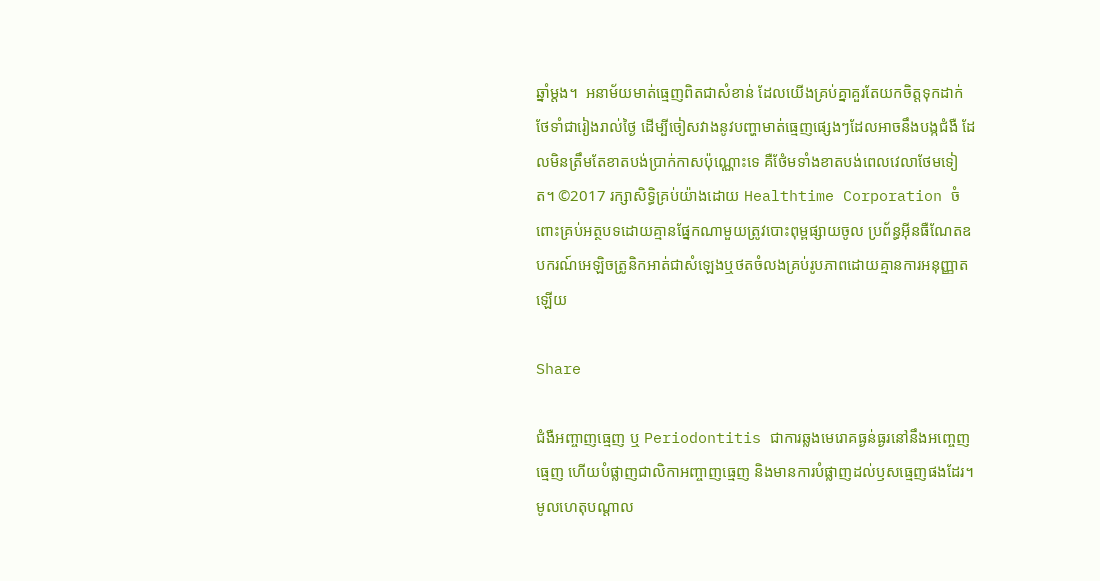ឆ្នាំម្តង។  អនាម័យមាត់ធ្មេញពិតជាសំខាន់ ដែលយើងគ្រប់គ្នាគួរតែយកចិត្តទុកដាក់ថែទាំជារៀងរាល់ថ្ងៃ ដើម្បីចៀសវាងនូវបញ្ហាមាត់ធ្មេញផ្សេងៗដែលអាចនឹងបង្កជំងឺ ដែលមិនត្រឹមតែខាតបង់ប្រាក់កាសប៉ុណ្ណោះទេ គឺថែំមទាំងខាតបង់ពេលវេលាថែមទៀត។ ©2017 រក្សាសិទ្ធិគ្រប់យ៉ាងដោយ Healthtime Corporation ចំពោះគ្រប់អត្ថបទដោយគ្មានផ្នែកណាមួយត្រូវបោះពុម្ពផ្សាយចូល ប្រព័ន្ធអ៊ីនធឺណែតឧបករណ៍អេឡិចត្រូនិកអាត់ជាសំឡេងឬថតចំលងគ្រប់រូបភាពដោយគ្មានការអនុញ្ញាតឡើយ

Share

ជំងឺអញ្ចាញធ្មេញ ឬ Periodontitis ជាការឆ្លងមេរោគធ្ងន់ធ្ងរនៅនឹងអញ្ចេញធ្មេញ ហើយបំផ្លាញជាលិកាអញ្ចាញធ្មេញ និងមានការបំផ្លាញដល់ឫសធ្មេញផងដែរ។ មូលហេតុបណ្តាល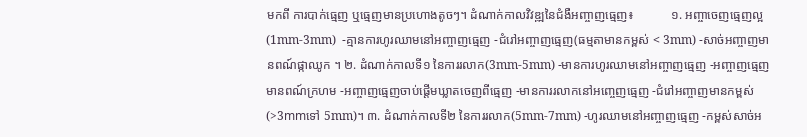មកពី ការបាក់ធ្មេញ ឬធ្មេញមានប្រហោងតូចៗ។ ដំណាក់កាលវិវឌ្ឍនៃជំងឺអញ្ចាញធ្មេញ៖            ១. អញ្ចាចេញធ្មេញល្អ (1mm-3mm)  -គ្មានការហូរឈាមនៅអញ្ចាញធ្មេញ -ជំរៅអញ្ចាញធ្មេញ(ធម្មតាមានកម្ពស់ < 3mm) -សាច់អញ្ចាញមានពណ៍ផ្កាឈូក ។ ២. ដំណាក់កាលទី១ នៃការរលាក(3mm-5mm) -មានការហូរឈាមនៅអញ្ចាញធ្មេញ -អញ្ចាញធ្មេញមានពណ៍ក្រហម -អញ្ចាញធ្មេញចាប់ផ្តើមឃ្លាតចេញពីធ្មេញ -មានការរលាកនៅអញ្ចេញធ្មេញ -ជំរៅអញ្ចាញមានកម្ពស់ (>3mmទៅ 5mm)។ ៣. ដំណាក់កាលទី២ នៃការរលាក(5mm-7mm) -ហូរឈាមនៅអញ្ចាញធ្មេញ -កម្ពស់សាច់អ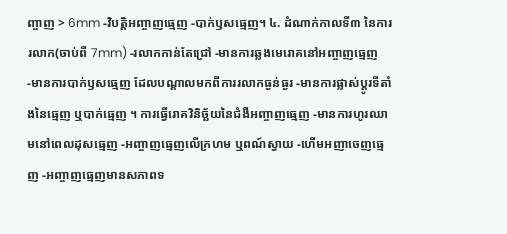ញ្ចាញ > 6mm -វិបត្តិអញ្ចាញធ្មេញ -បាក់ឫសធ្មេញ។ ៤. ដំណាក់កាលទី៣ នៃការរលាក(ចាប់ពី 7mm) -រលាកកាន់តែជ្រៅ -មានការឆ្លងមេរោគនៅអញ្ចាញធ្មេញ -មានការបាក់ឫសធ្មេញ ដែលបណ្តាលមកពីការរលាកធ្ងន់ធ្ងរ -មានការផ្លាស់ប្តូរទីតាំងនៃធ្មេញ ឬបាក់ធ្មេញ ។ ការធ្វើរោគវិនិច្ឆ័យនៃជំងឺអញ្ចាញធ្មេញ -មានការហូរឈាមនៅពេលដុសធ្មេញ -អញ្ចាញធ្មេញលើក្រហម ឬពណ៍ស្វាយ -ហើមអញាចេញធ្មេញ -អញ្ចាញធ្មេញមានសភាពទ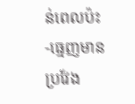ន់ពេលប៉ះ -ធ្មេញមានប្រវែង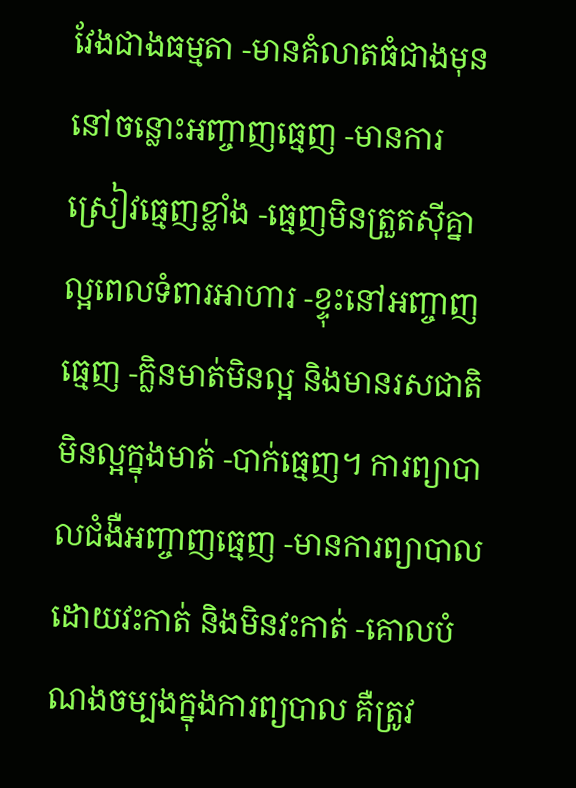វែងជាងធម្មតា -មានគំលាតធំជាងមុននៅចន្លោះអញ្ចាញធ្មេញ -មានការស្រៀវធ្មេញខ្លាំង -ធ្មេញមិនត្រួតស៊ីគ្នាល្អពេលទំពារអាហារ -ខ្ទុះនៅអញ្ចាញធ្មេញ -ក្លិនមាត់មិនល្អ និងមានរសជាតិមិនល្អក្នុងមាត់ -បាក់ធ្មេញ។ ការព្យាបាលជំងឺអញ្ចាញធ្មេញ -មានការព្យាបាលដោយវះកាត់ និងមិនវះកាត់ -គោលបំណងចម្បងក្នុងការព្យបាល គឺត្រូវ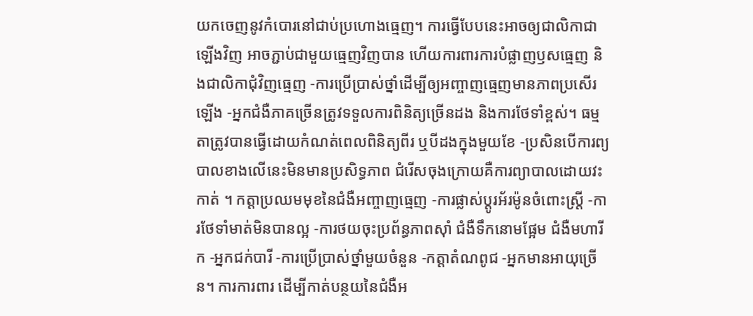យកចេញនូវកំបោរនៅជាប់ប្រហោងធ្មេញ។ ការធ្វើបែបនេះអាចឲ្យជាលិកាជាឡើងវិញ អាចភ្ជាប់ជាមួយធ្មេញវិញបាន ហើយការពារការបំផ្លាញឫសធ្មេញ និងជាលិកាជុំវិញធ្មេញ -ការប្រើប្រាស់ថ្នាំដើម្បីឲ្យអញ្ចាញធ្មេញមានភាពប្រសើរឡើង -អ្នកជំងឺភាគច្រើនត្រូវទទួលការពិនិត្យច្រើនដង និងការថែទាំខ្ពស់។ ធម្មតាត្រូវបានធ្វើដោយកំណត់ពេលពិនិត្យពីរ ឬបីដងក្នុងមួយខែ -ប្រសិនបើការព្យបាលខាងលើនេះមិនមានប្រសិទ្ធភាព ជំរើសចុងក្រោយគឺការព្យាបាលដោយវះកាត់ ។ កត្តាប្រឈមមុខនៃជំងឺអញ្ចាញធ្មេញ -ការផ្លាស់ប្តូរអ័រម៉ូនចំពោះស្ត្រី -ការថែទាំមាត់មិនបានល្អ -ការថយចុះប្រព័ន្ធភាពស៊ាំ ជំងឺទឹកនោមផ្អែម ជំងឺមហារីក -អ្នកជក់បារី -ការប្រើប្រាស់ថ្នាំមួយចំនួន -កត្តាតំណពូជ -អ្នកមានអាយុច្រើន។ ការការពារ ដើម្បីកាត់បន្ថយនៃជំងឺអ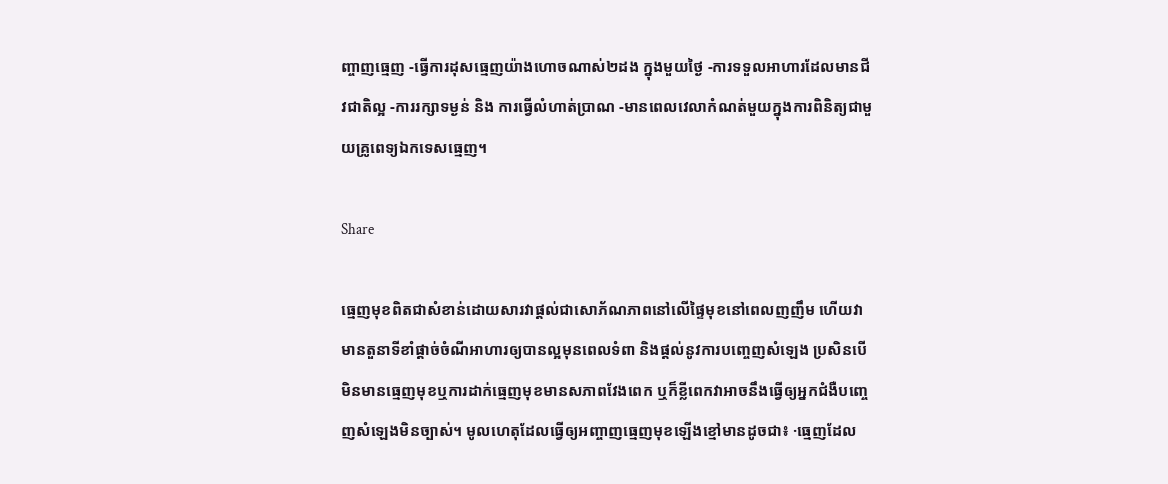ញ្ចាញធ្មេញ -ធ្វើការដុសធ្មេញយ៉ាងហោចណាស់២ដង ក្នុងមួយថ្ងៃ -ការទទួលអាហារដែលមានជីវជាតិល្អ -ការរក្សាទម្ងន់ និង ការធ្វើលំហាត់ប្រាណ -មានពេលវេលាកំណត់មួយក្នុងការពិនិត្យជាមួយគ្រូពេទ្យឯកទេសធ្មេញ។

Share

ធ្មេញមុខពិតជាសំខាន់ដោយសារវាផ្តល់ជាសោភ័ណភាពនៅលើផ្ទៃមុខនៅពេលញញឹម ហើយវាមានតួនាទីខាំផ្តាច់ចំណីអាហារឲ្យបានល្អមុនពេលទំពា និងផ្តល់នូវការបញ្ចេញសំឡេង ប្រសិនបើមិនមានធ្មេញមុខឬការដាក់ធ្មេញមុខមានសភាពវែងពេក ឬក៏ខ្លីពេកវាអាចនឹងធ្វើឲ្យអ្នកជំងឺបញ្ចេញសំឡេងមិនច្បាស់។ មូលហេតុដែលធ្វើឲ្យអញ្ចាញធ្មេញមុខឡើងខ្មៅមានដូចជា៖ ·ធ្មេញដែល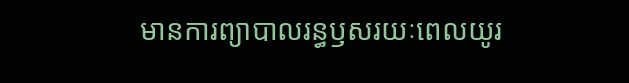មានការព្យាបាលរន្ធឫសរយៈពេលយូរ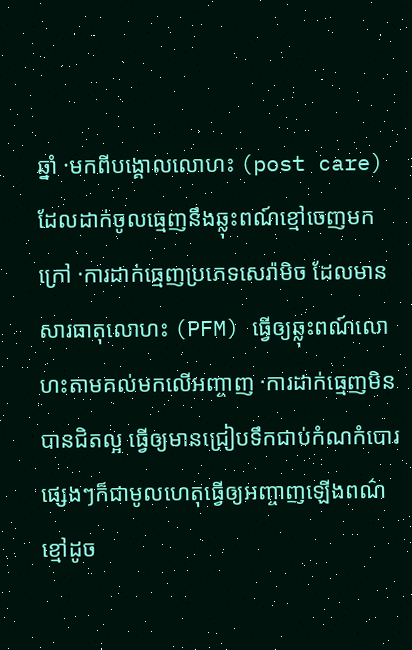ឆ្នាំ ·មកពីបង្គោលលោហះ (post care) ដែលដាក់ចូលធ្មេញនឹងឆ្លុះពណ៍ខ្មៅចេញមកក្រៅ ·ការដាក់ធ្មេញប្រភេទសេរ៉ាមិច ដែលមានសារធាតុលោហះ (PFM) ធ្វើឲ្យឆ្លុះពណ៍លោហះតាមគល់មកលើអញ្ចាញ ·ការដាក់ធ្មេញមិនបានជិតល្អ ធ្វើឲ្យមានជ្រៀបទឹកជាប់កំណកំបោរផ្សេងៗក៏ជាមូលហេតុធ្វើឲ្យអញ្ចាញឡើងពណ៌ខ្មៅដូច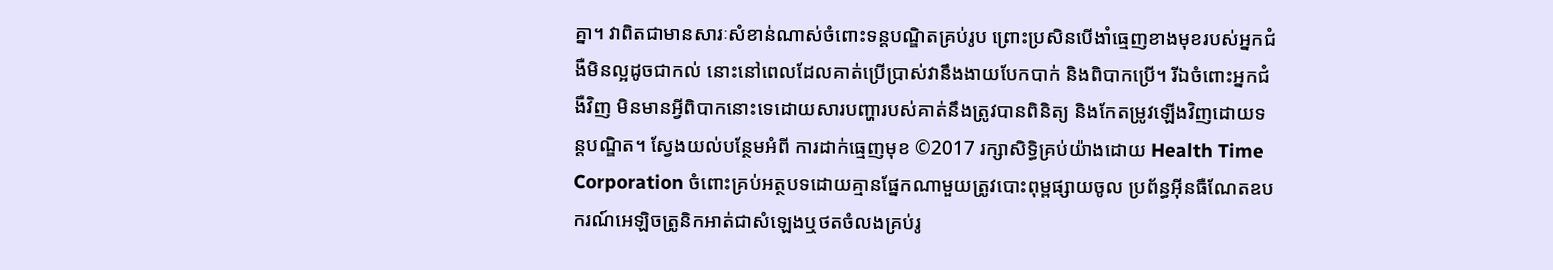គ្នា។ វាពិតជាមានសារៈសំខាន់ណាស់ចំពោះទន្តបណ្ឌិតគ្រប់រូប ព្រោះប្រសិនបើងាំធ្មេញខាងមុខរបស់អ្នកជំងឺមិនល្អដូចជាកល់ នោះនៅពេលដែលគាត់ប្រើប្រាស់វានឹងងាយបែកបាក់ និងពិបាកប្រើ។ រីឯចំពោះអ្នកជំងឺវិញ មិនមានអ្វីពិបាកនោះទេដោយសារបញ្ហារបស់គាត់នឹងត្រូវបានពិនិត្យ និងកែតម្រូវឡើងវិញដោយទន្តបណ្ឌិត។ ស្វែងយល់បន្ថែមអំពី ការដាក់ធ្មេញមុខ ©2017 រក្សាសិទ្ធិគ្រប់យ៉ាងដោយ Health Time Corporation ចំពោះគ្រប់អត្ថបទដោយគ្មានផ្នែកណាមួយត្រូវបោះពុម្ពផ្សាយចូល ប្រព័ន្ធអ៊ីនធឺណែតឧបករណ៍អេឡិចត្រូនិកអាត់ជាសំឡេងឬថតចំលងគ្រប់រូ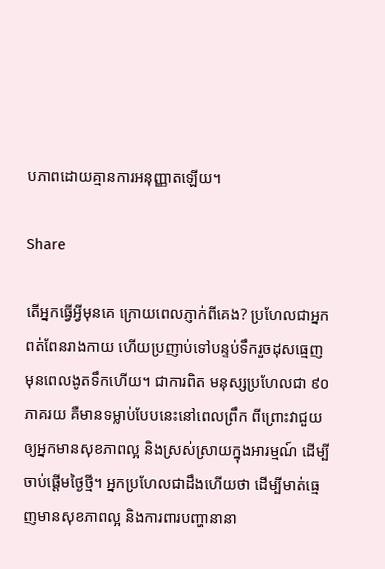បភាពដោយគ្មានការអនុញ្ញាតឡើយ។

Share

តើអ្នកធ្វើអ្វីមុនគេ ក្រោយពេលភ្ញាក់ពីគេង? ប្រហែលជាអ្នកពត់ពែនរាងកាយ ហើយប្រញាប់ទៅបន្ទប់ទឹករួចដុសធ្មេញមុនពេលងូតទឹកហើយ។ ជាការពិត មនុស្សប្រហែលជា ៩០ភាគរយ គឺមានទម្លាប់បែបនេះនៅពេលព្រឹក ពីព្រោះវាជួយឲ្យអ្នកមានសុខភាពល្អ និងស្រស់ស្រាយក្នុងអារម្មណ៍ ដើម្បីចាប់ផ្តើមថ្ងៃថ្មី។ អ្នកប្រហែលជាដឹងហើយថា ដើម្បីមាត់ធ្មេញមានសុខភាពល្អ និងការពារបញ្ហានានា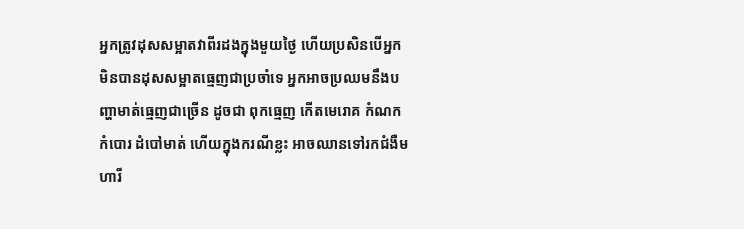អ្នកត្រូវដុសសម្អាតវាពីរដងក្នុងមួយថ្ងៃ ហើយប្រសិនបើអ្នកមិនបានដុសសម្អាតធ្មេញជាប្រចាំទេ អ្នកអាចប្រឈមនឹងបញ្ហាមាត់ធ្មេញជាច្រើន ដូចជា ពុកធ្មេញ កើតមេរោគ កំណកកំបោរ ដំបៅមាត់ ហើយក្នុងករណីខ្លះ អាចឈានទៅរកជំងឺមហារី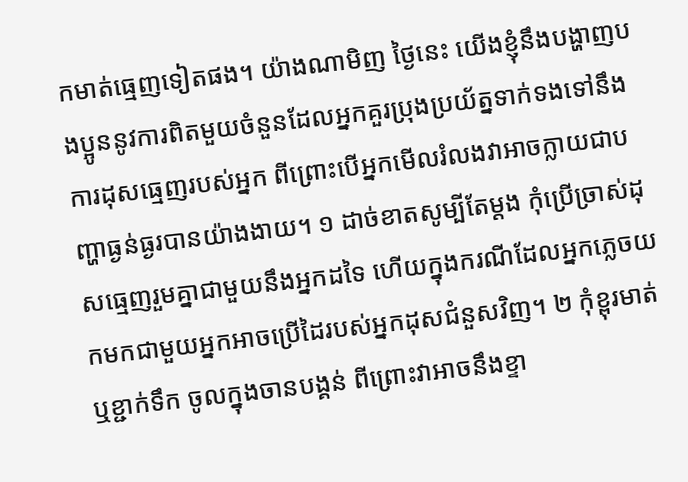កមាត់ធ្មេញទៀតផង។ យ៉ាងណាមិញ ថ្ងៃនេះ យើងខ្ញុំនឹងបង្ហាញបងប្អូននូវការពិតមួយចំនួនដែលអ្នកគួរប្រុងប្រយ័ត្នទាក់ទងទៅនឹងការដុសធ្មេញរបស់អ្នក ពីព្រោះបើអ្នកមើលរំលងវាអាចក្លាយជាបញ្ហាធ្ងន់ធ្ងរបានយ៉ាងងាយ។ ១ ដាច់ខាតសូម្បីតែម្តង កុំប្រើច្រាស់ដុសធ្មេញរួមគ្នាជាមួយនឹងអ្នកដទៃ ហើយក្នុងករណីដែលអ្នកភ្លេចយកមកជាមួយអ្នកអាចប្រើដៃរបស់អ្នកដុសជំនួសវិញ។ ២ កុំខ្ពុរមាត់ ឬខ្ជាក់ទឹក ចូលក្នុងចានបង្គន់ ពីព្រោះវាអាចនឹងខ្ទា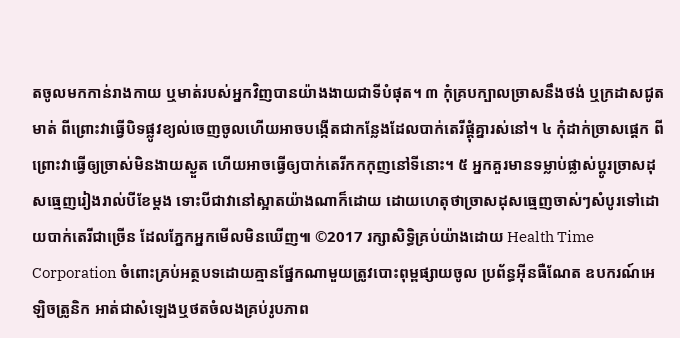តចូលមកកាន់រាងកាយ ឬមាត់របស់អ្នកវិញបានយ៉ាងងាយជាទីបំផុត។ ៣ កុំគ្របក្បាលច្រាសនឹងថង់ ឬក្រដាសជូតមាត់ ពីព្រោះវាធ្វើបិទផ្លូវខ្យល់ចេញចូលហើយអាចបង្កើតជាកន្លែងដែលបាក់តេរីផ្តុំគ្នារស់នៅ។ ៤ កុំដាក់ច្រាសផ្តេក ពីព្រោះវាធ្វើឲ្យច្រាស់មិនងាយស្ងួត ហើយអាចធ្វើឲ្យបាក់តេរីកកកុញនៅទីនោះ។ ៥ អ្នកគួរមានទម្លាប់ផ្លាស់ប្តូរច្រាសដុសធ្មេញរៀងរាល់បីខែម្តង ទោះបីជាវានៅស្អាតយ៉ាងណាក៏ដោយ ដោយហេតុថាច្រាសដុសធ្មេញចាស់ៗសំបូរទៅដោយបាក់តេរីជាច្រើន ដែលភ្នែកអ្នកមើលមិនឃើញ៕ ©2017 រក្សាសិទ្ធិគ្រប់យ៉ាងដោយ Health Time Corporation ចំពោះគ្រប់អត្ថបទដោយគ្មានផ្នែកណាមួយត្រូវបោះពុម្ពផ្សាយចូល ប្រព័ន្ធអ៊ីនធឺណែត ឧបករណ៍អេឡិចត្រូនិក អាត់ជាសំឡេងឬថតចំលងគ្រប់រូបភាព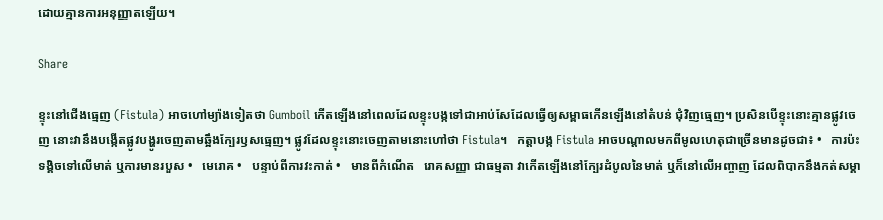ដោយគ្មានការអនុញ្ញាតឡើយ។

Share

ខ្ទុះនៅជើងធ្មេញ (Fistula) អាចហៅម្យ៉ាងទៀតថា Gumboil កើតឡើងនៅពេលដែលខ្ទុះបង្កទៅជាអាប់សែដែលធ្វើឲ្យសម្ពាធកើនឡើងនៅតំបន់ ជុំវិញធ្មេញ។ ប្រសិនបើខ្ទុះនោះគ្មានផ្លូវចេញ នោះវានឹងបង្កើតផ្លូវបង្ហូរចេញតាមឆ្អឹងក្បែរឫសធ្មេញ។ ផ្លូវដែលខ្ទុះនោះចេញតាមនោះហៅថា Fistula។   កត្តាបង្ក Fistula អាចបណ្តាលមកពីមូលហេតុជាច្រើនមានដូចជា៖ •   ការប៉ះទង្គិចទៅលើមាត់ ឬការមានរបួស •   មេរោគ •   បន្ទាប់ពីការវះកាត់ •   មានពីកំណើត   រោគសញ្ញា ជាធម្មតា វាកើតឡើងនៅក្បែរដំបូលនៃមាត់ ឬក៏នៅលើអញ្ចាញ ដែលពិបាកនឹងកត់សម្គា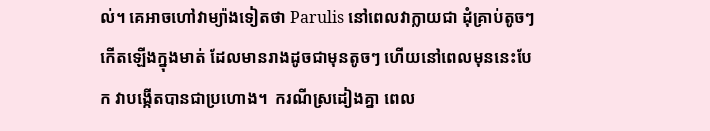ល់។ គេអាចហៅវាម្យ៉ាងទៀតថា Parulis នៅពេលវាក្លាយជា ដុំគ្រាប់តូចៗកើតឡើងក្នុងមាត់ ដែលមានរាងដូចជាមុនតូចៗ ហើយនៅពេលមុននេះបែក វាបង្កើតបានជាប្រហោង។  ករណីស្រដៀងគ្នា ពេល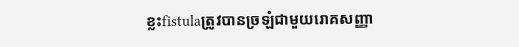ខ្លះfistulaត្រូវបានច្រឡំជាមួយរោគសញ្ញា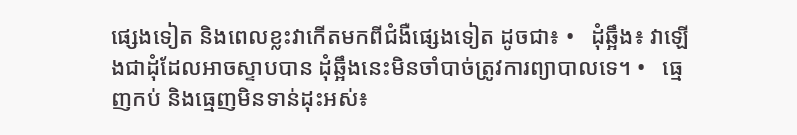ផ្សេងទៀត និងពេលខ្លះវាកើតមកពីជំងឺផ្សេងទៀត ដូចជា៖ •   ដុំឆ្អឹង៖ វាឡើងជាដុំដែលអាចស្ទាបបាន ដុំឆ្អឹងនេះមិនចាំបាច់ត្រូវការព្យាបាលទេ។ •   ធ្មេញកប់ និងធ្មេញមិនទាន់ដុះអស់៖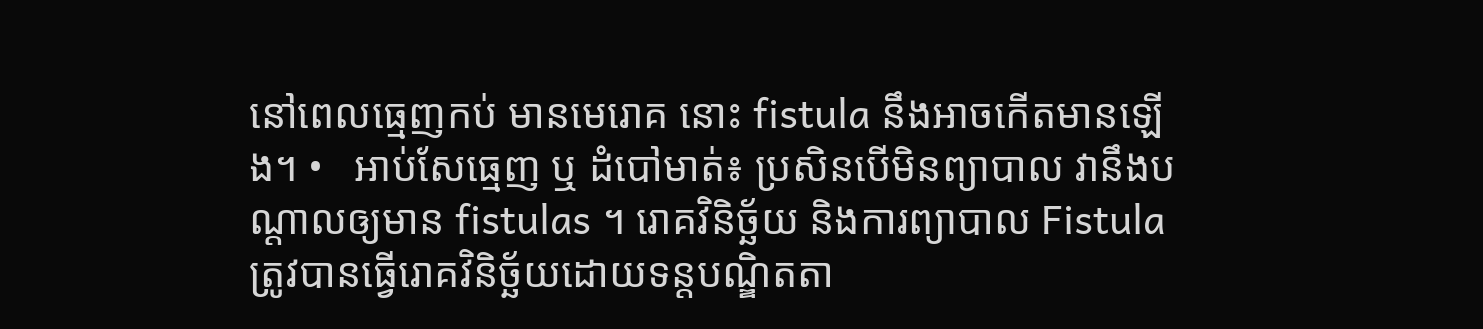នៅពេលធ្មេញកប់ មានមេរោគ នោះ fistula នឹងអាចកើតមានឡើង។ •   អាប់សែធ្មេញ ឬ ដំបៅមាត់៖ ប្រសិនបើមិនព្យាបាល វានឹងបណ្តាលឲ្យមាន fistulas ។ រោគវិនិច្ឆ័យ និងការព្យាបាល Fistula ត្រូវបានធ្វើរោគវិនិច្ឆ័យដោយទន្តបណ្ឌិតតា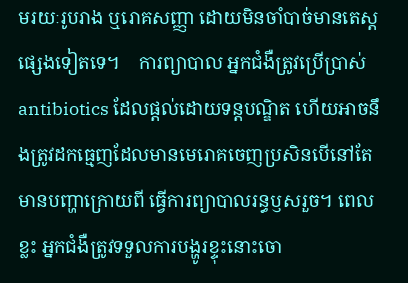មរយៈរូបរាង ឬរោគសញ្ញា ដោយមិនចាំបាច់មានតេស្តផ្សេងទៀតទេ។    ការព្យាបាល អ្នកជំងឺត្រូវប្រើប្រាស់ antibiotics ដែលផ្តល់ដោយទន្តបណ្ឌិត ហើយអាចនឹងត្រូវដកធ្មេញដែលមានមេរោគចេញប្រសិនបើនៅតែមានបញ្ហាក្រោយពី ធ្វើការព្យាបាលរន្ធឫសរួច។ ពេលខ្លះ អ្នកជំងឺត្រូវទទួលការបង្ហូរខ្ទុះនោះចោ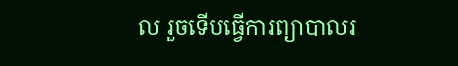ល រួចទើបធ្វើការព្យាបាលរ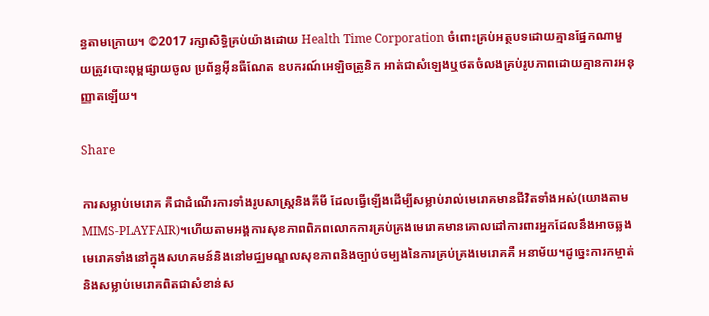ន្ធតាមក្រោយ។ ©2017 រក្សាសិទ្ធិគ្រប់យ៉ាងដោយ Health Time Corporation ចំពោះគ្រប់អត្ថបទដោយគ្មានផ្នែកណាមួយត្រូវបោះពុម្ពផ្សាយចូល ប្រព័ន្ធអ៊ីនធឺណែត ឧបករណ៍អេឡិចត្រូនិក អាត់ជាសំឡេងឬថតចំលងគ្រប់រូបភាពដោយគ្មានការអនុញ្ញាតឡើយ។

Share

ការសម្លាប់មេរោគ គឺជាដំណើរការទាំងរូបសាស្រ្តនិងគីមី ដែលធ្វើឡើងដើម្បីសម្លាប់រាល់មេរោគមានជីវិតទាំងអស់(យោងតាម MIMS-PLAYFAIR)។ហើយតាមអង្គការសុខភាពពិភពលោកការគ្រប់គ្រងមេរោគមានគោលដៅការពារអ្នកដែលនឹងអាចឆ្លងមេរោគទាំងនៅក្នុងសហគមន៍និងនៅមជ្ឈមណ្ឌលសុខភាពនិងច្បាប់ចម្បងនៃការគ្រប់គ្រងមេរោគគឺ អនាម័យ។ដូច្នេះការកម្ចាត់និងសម្លាប់មេរោគពិតជាសំខាន់ស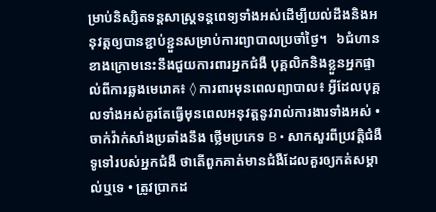ម្រាប់និស្សិតទន្តសាស្រ្តទន្តពេទ្យទាំងអស់ដើម្បីយល់ដឹងនិងអនុវត្តឲ្យបានខ្ជាប់ខ្ជួនសម្រាប់ការព្យាបាលប្រចាំថ្ងៃ។   ៦ជំហានខាងក្រោមនេះនឹងជួយការពារអ្នកជំងឺ បុគ្គលិកនិងខ្លួនអ្នកផ្ទាល់ពីការឆ្លងមេរោគ៖ ◊ ការពារមុនពេលព្យាបាល៖ អ្វីដែលបុគ្គលទាំងអស់គួរតែធ្វើមុនពេលអនុវត្តនូវរាល់ការងារទាំងអស់ • ចាក់វ៉ាក់សាំងប្រឆាំងនឹង ថ្លើមប្រភេទ B • សាកសួរពីប្រវត្តិជំងឺទូទៅរបស់អ្នកជំងឺ ថាតើពួកគាត់មានជំងឺដែលគួរឲ្យកត់សម្គាល់ឬទេ • ត្រូវប្រាកដ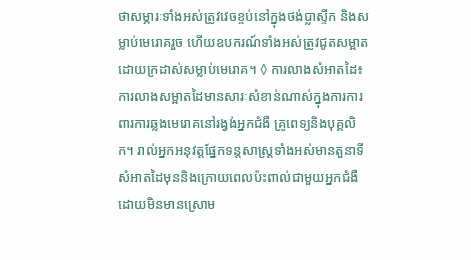ថាសម្ភារៈទាំងអស់ត្រូវវេចខ្ចប់នៅក្នុងថង់ប្លាស្ទីក និងសម្លាប់មេរោគរួច ហើយឧបករណ៍ទាំងអស់ត្រូវជូតសម្អាតដោយក្រដាស់សម្លាប់មេរោគ។ ◊ ការលាងសំអាតដៃ៖ ការលាងសម្អាតដៃមានសារៈសំខាន់ណាស់ក្នុងការការពារការឆ្លងមេរោគនៅរង្វង់អ្នកជំងឺ គ្រូពេទ្យនិងបុគ្គលិក។ រាល់អ្នកអនុវត្តផ្នែកទន្តសាស្ត្រទាំងអស់មានតួនាទីសំអាតដៃមុននិងក្រោយពេលប៉ះពាល់ជាមួយអ្នកជំងឺដោយមិនមានស្រោម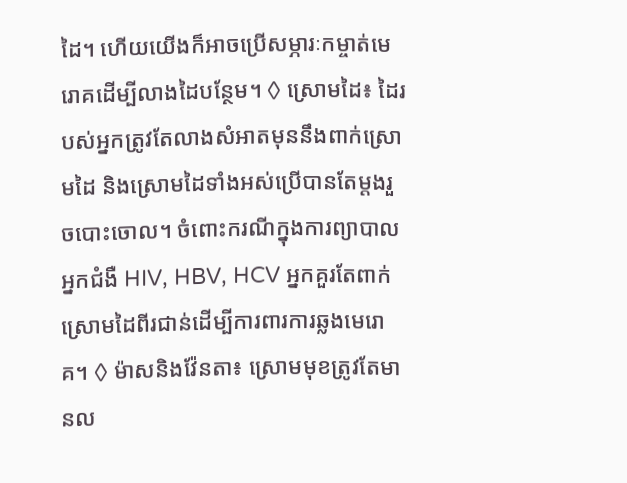ដៃ។ ហើយយើងក៏អាចប្រើសម្ភារៈកម្ចាត់មេរោគដើម្បីលាងដៃបន្ថែម។ ◊ ស្រោមដៃ៖ ដៃរបស់អ្នកត្រូវតែលាងសំអាតមុននឹងពាក់ស្រោមដៃ និងស្រោមដៃទាំងអស់ប្រើបានតែម្តងរួចបោះចោល។ ចំពោះករណីក្នុងការព្យាបាលអ្នកជំងឺ HIV, HBV, HCV អ្នកគួរតែពាក់ស្រោមដៃពីរជាន់ដើម្បីការពារការឆ្លងមេរោគ។ ◊ ម៉ាសនិងវ៉ែនតា៖ ស្រោមមុខត្រូវតែមានល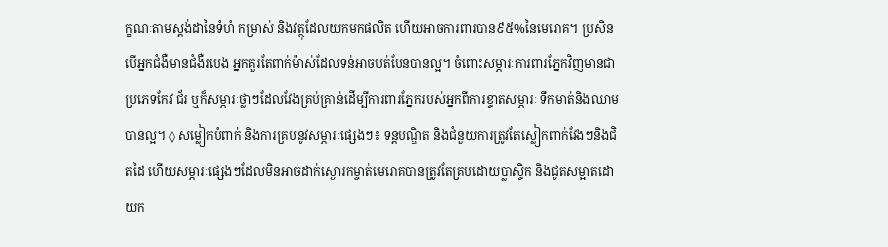ក្ខណៈតាមស្តង់ដានៃទំហំ កម្រាស់ និងវត្ថុដែលយកមកផលិត ហើយអាចការពារបាន៩៥%នៃមេរោគ។ ប្រសិនបើអ្នកជំងឺមានជំងឺរបេង អ្នកគួរតែពាក់ម៉ាស់ដែលទន់អាចបត់បែនបានល្អ។ ចំពោះសម្ភារៈការពារភ្នែកវិញមានជាប្រភេទកែវ ជ័រ ឬក៏សម្ភារៈថ្លាៗដែលវែងគ្រប់គ្រាន់ដើម្បីការពារភ្នែករបស់អ្នកពីការខ្ទាតសម្ភារៈ ទឹកមាត់និងឈាមបានល្អ។ ◊ សម្លៀកបំពាក់ និងការគ្របនូវសម្ភារៈផ្សេងៗ៖ ទន្តបណ្ឌិត និងជំនួយការត្រូវតែស្លៀកពាក់វែងៗនិងជិតដៃ ហើយសម្ភារៈផ្សេងៗដែលមិនអាចដាក់ស្ងោរកម្ចាត់មេរោគបានត្រូវតែគ្របដោយប្លាស្ទិក និងជូតសម្អាតដោយក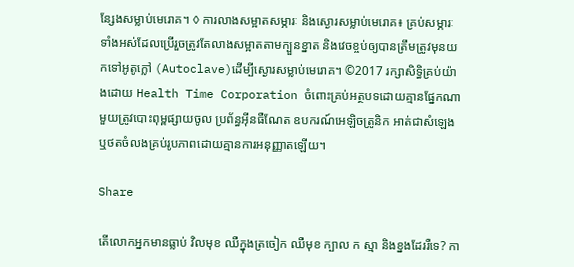ន្សែងសម្លាប់មេរោគ។ ◊ ការលាងសម្អាតសម្ភារៈ និងស្ងោរសម្លាប់មេរោគ៖ គ្រប់សម្ភារៈទាំងអស់ដែលប្រើរួចត្រូវតែលាងសម្អាតតាមក្បួនខ្នាត និងវេចខ្ចប់ឲ្យបានត្រឹមត្រូវមុនយកទៅអូតូក្លៅ (Autoclave)ដើម្បីស្ងោរសម្លាប់មេរោគ។ ©2017 រក្សាសិទ្ធិគ្រប់យ៉ាងដោយ Health Time Corporation ចំពោះគ្រប់អត្ថបទដោយគ្មានផ្នែកណាមួយត្រូវបោះពុម្ពផ្សាយចូល ប្រព័ន្ធអ៊ីនធឺណែត ឧបករណ៍អេឡិចត្រូនិក អាត់ជាសំឡេងឬថតចំលងគ្រប់រូបភាពដោយគ្មានការអនុញ្ញាតឡើយ។

Share

តើលោកអ្នកមានធ្លាប់ វិលមុខ ឈឺក្នុងត្រចៀក ឈឺមុខ ក្បាល ក ស្មា និងខ្នងដែររឺទេ? កា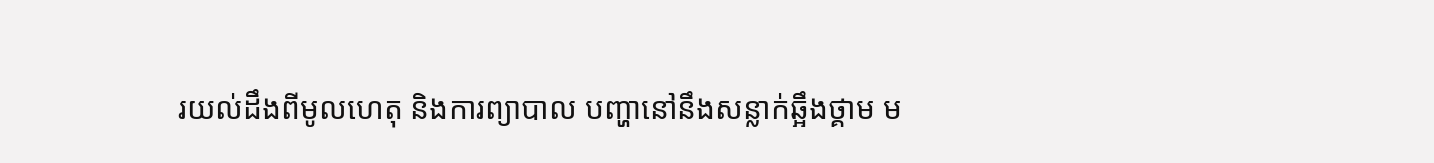រយល់ដឹងពីមូលហេតុ និងការព្យាបាល បញ្ហានៅនឹងសន្លាក់ឆ្អឹងថ្គាម ម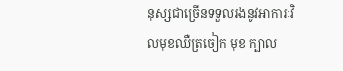នុស្សជាច្រើនទទួលរងនូវអាការៈវិលមុខឈឺត្រចៀក មុខ ក្បាល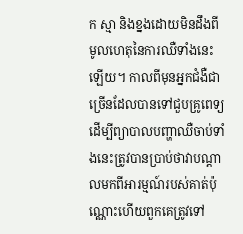ក ស្មា និងខ្នងដោយមិនដឹងពីមូលហេតុនៃការឈឺទាំងនេះឡើយ។ កាលពីមុនអ្នកជំងឺជាច្រើនដែលបានទៅជួបគ្រូពេទ្យដើម្បីព្យាបាលបញ្ហាឈឺចាប់ទាំងនេះត្រូវបានប្រាប់ថាវាបណ្តាលមកពីអារម្មណ៍របស់គាត់ប៉ុណ្ណោះហើយពួកគេត្រូវទៅ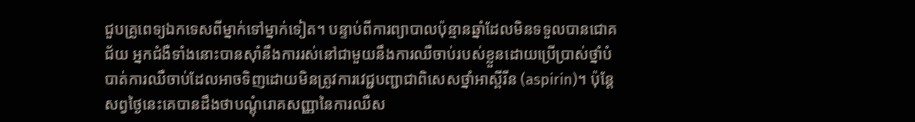ជួបគ្រូពេទ្យឯកទេសពីម្នាក់ទៅម្នាក់ទៀត។ បន្ទាប់ពីការព្យាបាលប៉ុន្មានឆ្នាំដែលមិនទទួលបានជោគជ័យ អ្នកជំងឺទាំងនោះបានស៊ាំនឹងការរស់នៅជាមួយនឹងការឈឺចាប់របស់ខ្លួនដោយប្រើប្រាស់ថ្នាំបំបាត់ការឈឺចាប់ដែលអាចទិញដោយមិនត្រូវការវេជ្ជបញ្ជាជាពិសេសថ្នាំអាស្ពីរីន (aspirin)។ ប៉ុន្តែសព្វថ្ងៃនេះគេបានដឹងថាបណ្តុំរោគសញ្ញានៃការឈឺស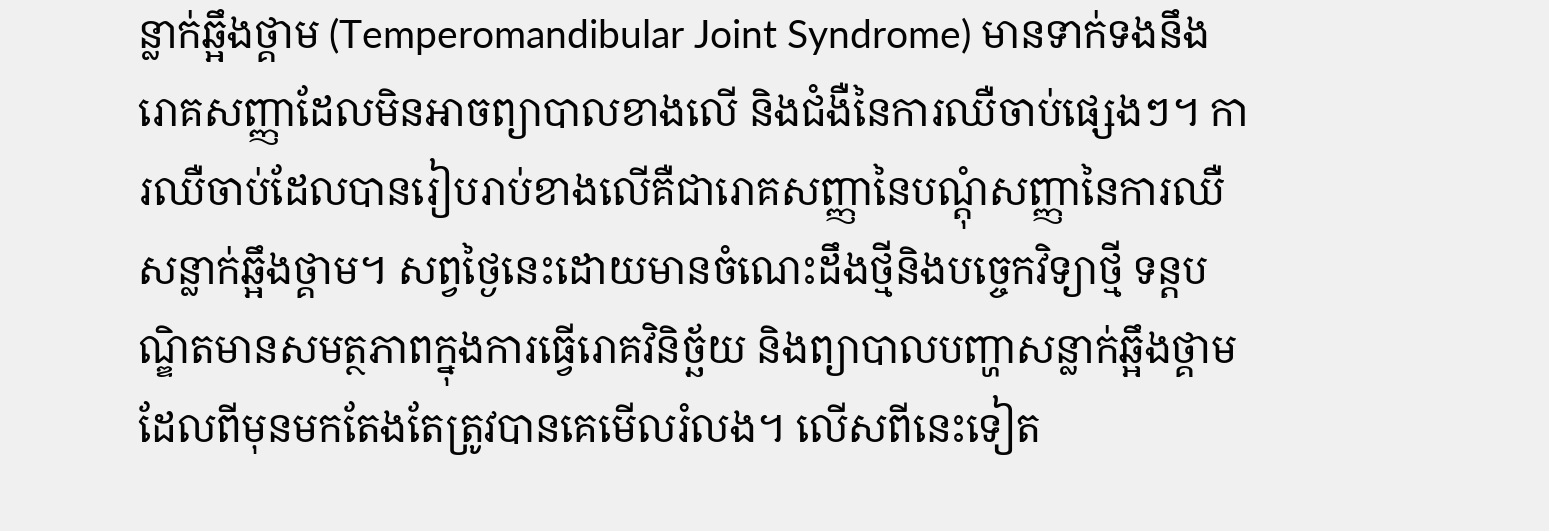ន្លាក់ឆ្អឹងថ្គាម (Temperomandibular Joint Syndrome) មានទាក់ទងនឹងរោគសញ្ញាដែលមិនអាចព្យាបាលខាងលើ និងជំងឺនៃការឈឺចាប់ផ្សេងៗ។ ការឈឺចាប់ដែលបានរៀបរាប់ខាងលើគឺជារោគសញ្ញានៃបណ្តុំសញ្ញានៃការឈឺសន្លាក់ឆ្អឹងថ្គាម។ សព្វថ្ងៃនេះដោយមានចំណេះដឹងថ្មីនិងបច្ចេកវិទ្យាថ្មី ទន្តបណ្ឌិតមានសមត្ថភាពក្នុងការធ្វើរោគវិនិច្ឆ័យ និងព្យាបាលបញ្ហាសន្លាក់ឆ្អឹងថ្គាមដែលពីមុនមកតែងតែត្រូវបានគេមើលរំលង។ លើសពីនេះទៀត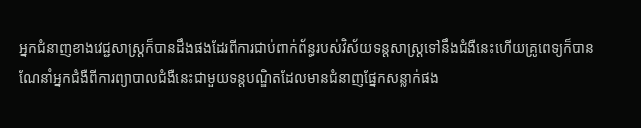អ្នកជំនាញខាងវេជ្ជសាស្ត្រក៏បានដឹងផងដែរពីការជាប់ពាក់ព័ន្ធរបស់វិស័យទន្តសាស្ត្រទៅនឹងជំងឺនេះហើយគ្រូពេទ្យក៏បានណែនាំអ្នកជំងឺពីការព្យាបាលជំងឺនេះជាមួយទន្តបណ្ឌិតដែលមានជំនាញផ្នែកសន្លាក់ផង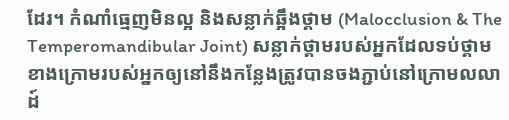ដែរ។ កំណាំធ្មេញមិនល្អ និងសន្លាក់ឆ្អឹងថ្គាម (Malocclusion & The Temperomandibular Joint) សន្លាក់ថ្គាមរបស់អ្នកដែលទប់ថ្គាមខាងក្រោមរបស់អ្នកឲ្យនៅនឹងកន្លែងត្រូវបានចងភ្ជាប់នៅក្រោមលលាដ៍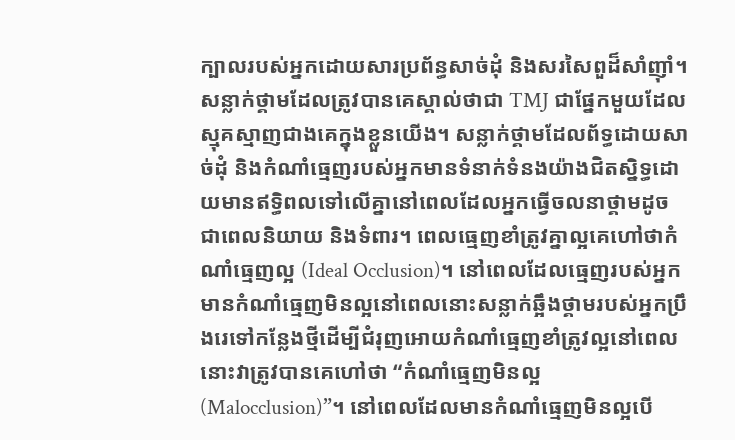ក្បាលរបស់អ្នកដោយសារប្រព័ន្ធសាច់ដុំ និងសរសៃពួដ៏សាំញ៉ាំ។ សន្លាក់ថ្គាមដែលត្រូវបានគេស្គាល់ថាជា TMJ ជាផ្នែកមួយដែលស្មុគស្មាញជាងគេក្នុងខ្លួនយើង។ សន្លាក់ថ្គាមដែលព័ទ្ធដោយសាច់ដុំ និងកំណាំធ្មេញរបស់អ្នកមានទំនាក់ទំនងយ៉ាងជិតស្និទ្ធដោយមានឥទ្ធិពលទៅលើគ្នានៅពេលដែលអ្នកធ្វើចលនាថ្គាមដូចជាពេលនិយាយ និងទំពារ។ ពេលធ្មេញខាំត្រូវគ្នាល្អគេហៅថាកំណាំធ្មេញល្អ (Ideal Occlusion)។ នៅពេលដែលធ្មេញរបស់អ្នកមានកំណាំធ្មេញមិនល្អនៅពេលនោះសន្លាក់ឆ្អឹងថ្គាមរបស់អ្នកប្រឹងរេទៅកន្លែងថ្មីដើម្បីជំរុញអោយកំណាំធ្មេញខាំត្រូវល្អនៅពេលនោះវាត្រូវបានគេហៅថា “កំណាំធ្មេញមិនល្អ (Malocclusion)”។ នៅពេលដែលមានកំណាំធ្មេញមិនល្អបើ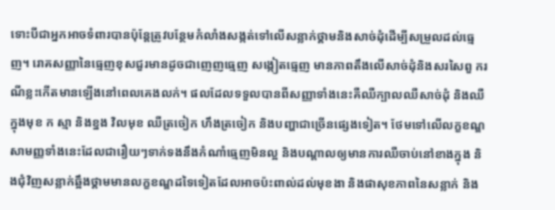ទោះបីជាអ្នកអាចទំពារបានប៉ុន្តែត្រូវបន្ថែមកំលាំងសង្កត់ទៅលើសន្លាក់ថ្គាមនិងសាច់ដុំដើម្បីសម្រួលដល់ធ្មេញ។ រោគសញ្ញានៃធ្មេញខុសជួរមានដូចជាញេញធ្មេញ សង្កៀតធ្មេញ មានភាពតឹងលើសាច់ដុំនិងសរសៃពួ ករណីខ្លះកើតមានឡើងនៅពេលគេងលក់។ ផលដែលទទួលបានពីសញ្ញាទាំងនេះគឺឈឺក្បាលឈឺសាច់ដុំ និងឈឺក្នុងមុខ ក ស្មា និងខ្នង វិលមុខ ឈឺត្រចៀក ហឹងត្រចៀក និងបញ្ហាជាច្រើនផ្សេងទៀត។ ថែមទៅលើលក្ខខណ្ឌសាមញ្ញទាំងនេះដែលជារឿយៗទាក់ទងនឹងកំណាំធ្មេញមិនល្អ និងបណ្តាលឲ្យមានការឈឺចាប់នៅខាងក្នុង និងជុំវិញសន្លាក់ឆ្អឹងថ្គាមមានលក្ខខណ្ឌដទៃទៀតដែលអាចប៉ះពាល់ដល់មុខងា និងផាសុខភាពនៃសន្លាក់ និង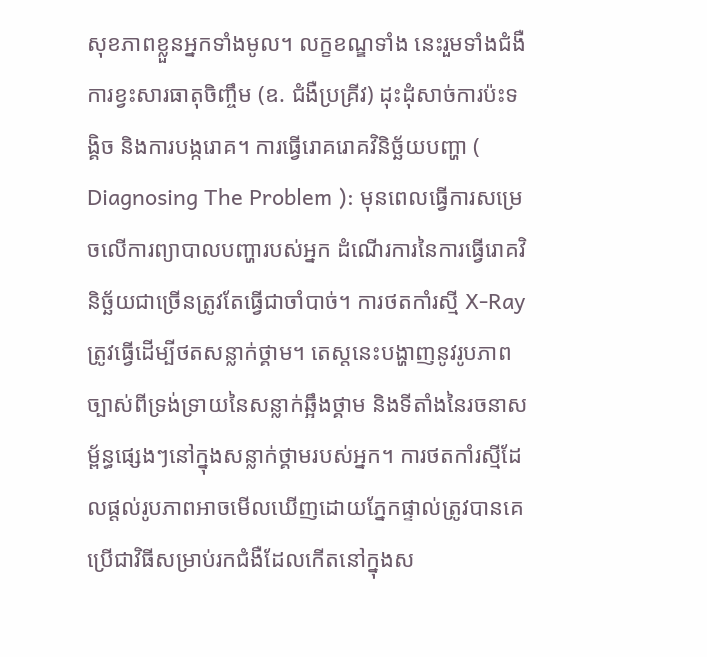សុខភាពខ្លួនអ្នកទាំងមូល។ លក្ខខណ្ឌទាំង នេះរួមទាំងជំងឺការខ្វះសារធាតុចិញ្ចឹម (ឧ. ជំងឺប្រគ្រីវ) ដុះដុំសាច់ការប៉ះទង្គិច និងការបង្ករោគ។ ការធ្វើរោគរោគវិនិច្ឆ័យបញ្ហា ( Diagnosing The Problem ): មុនពេលធ្វើការសម្រេចលើការព្យាបាលបញ្ហារបស់អ្នក ដំណើរការនៃការធ្វើរោគវិនិច្ឆ័យជាច្រើនត្រូវតែធ្វើជាចាំបាច់។ ការថតកាំរស្មី X-Ray ត្រូវធ្វើដើម្បីថតសន្លាក់ថ្គាម។ តេស្តនេះបង្ហាញនូវរូបភាពច្បាស់ពីទ្រង់ទ្រាយនៃសន្លាក់ឆ្អឹងថ្គាម និងទីតាំងនៃរចនាសម្ព័ន្ធផ្សេងៗនៅក្នុងសន្លាក់ថ្គាមរបស់អ្នក។ ការថតកាំរស្មីដែលផ្តល់រូបភាពអាចមើលឃើញដោយភ្នែកផ្ទាល់ត្រូវបានគេប្រើជាវិធីសម្រាប់រកជំងឺដែលកើតនៅក្នុងស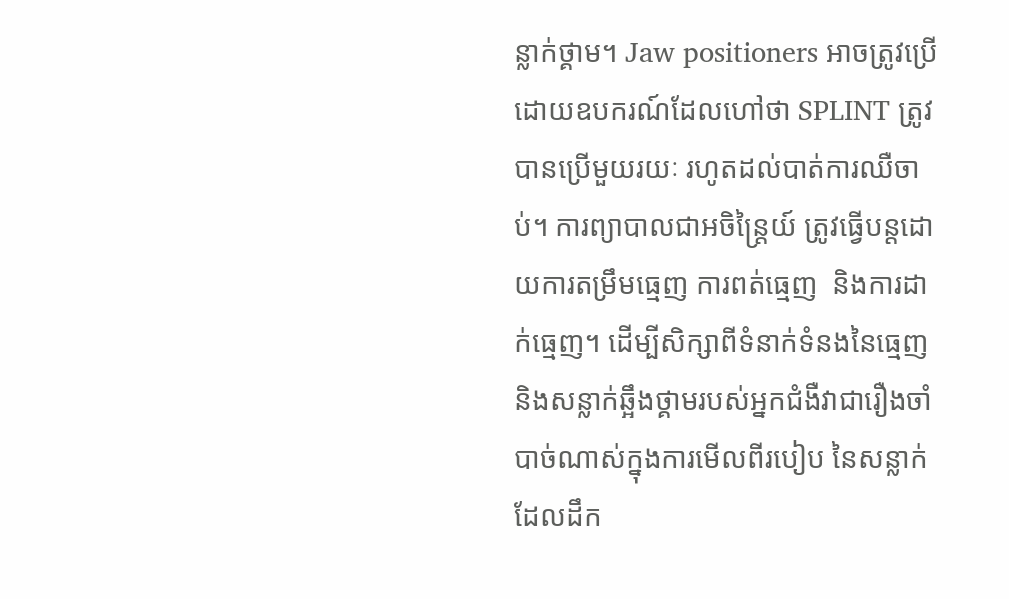ន្លាក់ថ្គាម។ Jaw positioners អាចត្រូវប្រើដោយឧបករណ៍ដែលហៅថា SPLINT ត្រូវបានប្រើមួយរយៈ រហូតដល់បាត់ការឈឺចាប់។ ការព្យាបាលជាអចិន្រ្តៃយ៍ ត្រូវធ្វើបន្តដោយការតម្រឹមធ្មេញ ការពត់ធ្មេញ  និងការដាក់ធ្មេញ។ ដើម្បីសិក្សាពីទំនាក់ទំនងនៃធ្មេញ និងសន្លាក់ឆ្អឹងថ្គាមរបស់អ្នកជំងឺវាជារឿងចាំបាច់ណាស់ក្នុងការមើលពីរបៀប នៃសន្លាក់ដែលដឹក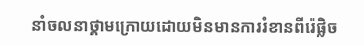នាំចលនាថ្គាមក្រោយដោយមិនមានការរំខានពីរ៉េផ្លិច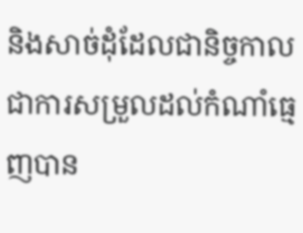និងសាច់ដុំដែលជានិច្ចកាលជាការសម្រួលដល់កំណាំធ្មេញបាន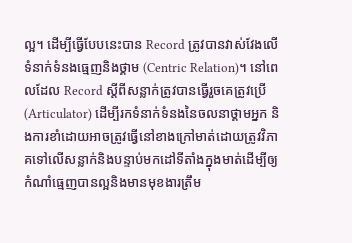ល្អ។ ដើម្បីធ្វើបែបនេះបាន Record ត្រូវបានវាស់វែងលើទំនាក់ទំនងធ្មេញនិងថ្គាម (Centric Relation)។ នៅពេលដែល Record ស្តីពីសន្លាក់ត្រូវបានធ្វើរួចគេត្រូវប្រើ (Articulator) ដើម្បីរកទំនាក់ទំនងនៃចលនាថ្គាមអ្នក និងការខាំដោយអាចត្រូវធ្វើនៅខាងក្រៅមាត់ដោយត្រូវវិភាគទៅលើសន្លាក់និងបន្ទាប់មកដៅទីតាំងក្នុងមាត់ដើម្បីឲ្យកំណាំធ្មេញបានល្អនិងមានមុខងារត្រឹម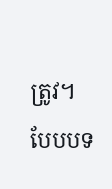ត្រូវ។ បែបបទ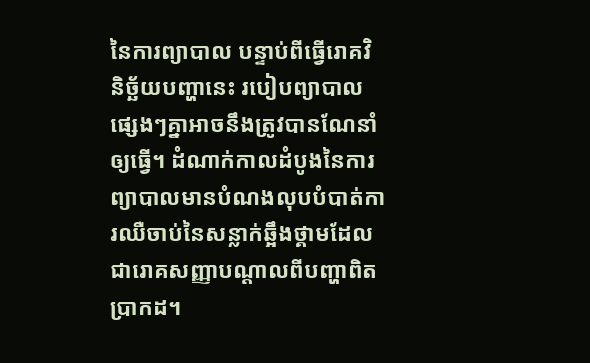នៃការព្យាបាល បន្ទាប់ពីធ្វើរោគវិនិច្ឆ័យបញ្ហានេះ របៀបព្យាបាលផ្សេងៗគ្នាអាចនឹងត្រូវបានណែនាំឲ្យធ្វើ។ ដំណាក់កាលដំបូងនៃការព្យាបាលមានបំណងលុបបំបាត់ការឈឺចាប់នៃសន្លាក់ឆ្អឹងថ្គាមដែលជារោគសញ្ញាបណ្តាលពីបញ្ហាពិតប្រាកដ។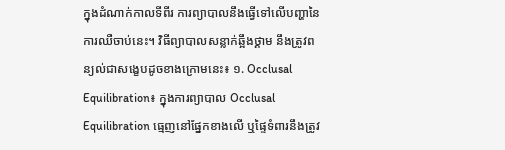ក្នុងដំណាក់កាលទីពីរ ការព្យាបាលនឹងធ្វើទៅលើបញ្ហានៃការឈឺចាប់នេះ។ វិធីព្យាបាលសន្លាក់ឆ្អឹងថ្គាម នឹងត្រូវពន្យល់ជាសង្ខេបដូចខាងក្រោមនេះ៖ ១. Occlusal Equilibration៖ ក្នុងការព្យាបាល Occlusal Equilibration ធ្មេញនៅផ្នែកខាងលើ ឬផ្ទៃទំពារនឹងត្រូវ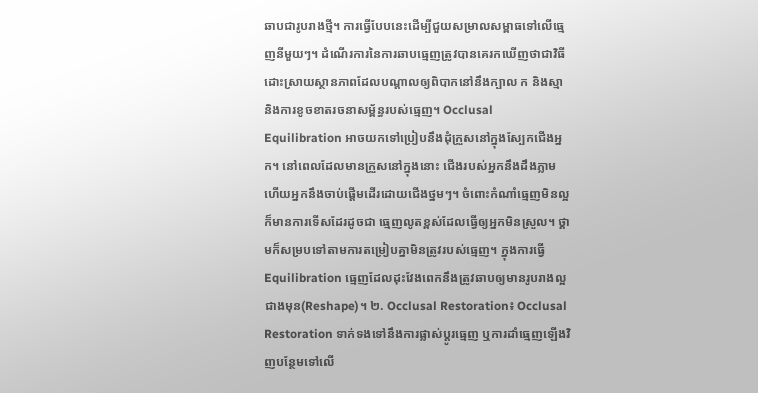ឆាបជារូបរាងថ្មី។ ការធ្វើបែបនេះដើម្បីជួយសម្រាលសម្ពាធទៅលើធ្មេញនីមួយៗ។ ដំណើរការនៃការឆាបធ្មេញត្រូវបានគេរកឃើញថាជាវិធីដោះស្រាយស្ថានភាពដែលបណ្តាលឲ្យពិបាកនៅនឹងក្បាល ក និងស្មា និងការខូចខាតរចនាសម្ព័ន្ធរបស់ធ្មេញ។ Occlusal Equilibration អាចយកទៅប្រៀបនឹងដុំក្រួសនៅក្នុងស្បែកជើងអ្នក។ នៅពេលដែលមានក្រួសនៅក្នុងនោះ ជើងរបស់អ្នកនឹងដឹងភ្លាម ហើយអ្នកនឹងចាប់ផ្តើមដើរដោយជើងថ្នមៗ។ ចំពោះកំណាំធ្មេញមិនល្អក៏មានការទើសដែរដូចជា ធ្មេញលូតខ្ពស់ដែលធ្វើឲ្យអ្នកមិនស្រួល។ ថ្គាមក៏សម្របទៅតាមការតម្រៀបគ្នាមិនត្រូវរបស់ធ្មេញ។ ក្នុងការធ្វើ Equilibration ធ្មេញដែលដុះវែងពេកនឹងត្រូវឆាបឲ្យមានរូបរាងល្អជាងមុន(Reshape)។ ២. Occlusal Restoration៖ Occlusal Restoration ទាក់ទងទៅនឹងការផ្លាស់ប្តូរធ្មេញ ឬការដាំធ្មេញឡើងវិញបន្ថែមទៅលើ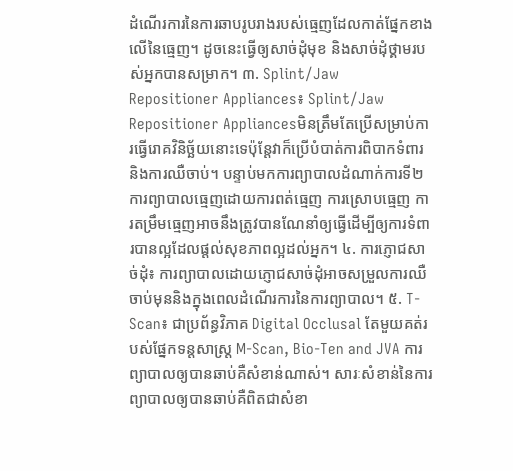ដំណើរការនៃការឆាបរូបរាងរបស់ធ្មេញដែលកាត់ផ្នែកខាងលើនៃធ្មេញ។ ដូចនេះធ្វើឲ្យសាច់ដុំមុខ និងសាច់ដុំថ្គាមរបស់អ្នកបានសម្រាក។ ៣. Splint/Jaw Repositioner Appliances៖ Splint/Jaw Repositioner Appliancesមិនត្រឹមតែប្រើសម្រាប់ការធ្វើរោគវិនិច្ឆ័យនោះទេប៉ុន្តែវាក៏ប្រើបំបាត់ការពិបាកទំពារ និងការឈឺចាប់។ បន្ទាប់មកការព្យាបាលដំណាក់ការទី២ការព្យាបាលធ្មេញដោយការពត់ធ្មេញ ការស្រោបធ្មេញ ការតម្រឹមធ្មេញអាចនឹងត្រូវបានណែនាំឲ្យធ្វើដើម្បីឲ្យការទំពារបានល្អដែលផ្តល់សុខភាពល្អដល់អ្នក។ ៤. ការភ្ញោជសាច់ដុំ៖ ការព្យាបាលដោយភ្ញោជសាច់ដុំអាចសម្រួលការឈឺចាប់មុននិងក្នុងពេលដំណើរការនៃការព្យាបាល។ ៥. T-Scan៖ ជាប្រព័ន្ធវិភាគ Digital Occlusal តែមួយគត់របស់ផ្នែកទន្តសាស្ត្រ M-Scan, Bio-Ten and JVA ការព្យាបាលឲ្យបានឆាប់គឺសំខាន់ណាស់។ សារៈសំខាន់នៃការព្យាបាលឲ្យបានឆាប់គឺពិតជាសំខា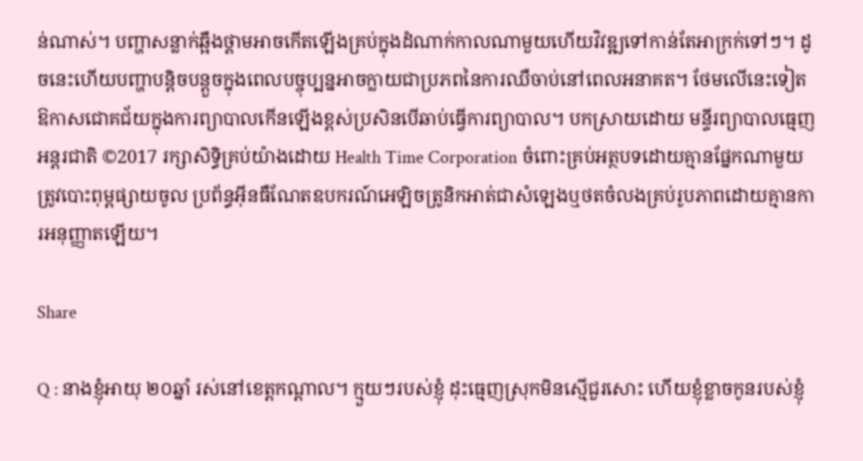ន់ណាស់។ បញ្ហាសន្លាក់ឆ្អឹងថ្គាមអាចកើតឡើងគ្រប់ក្នុងដំណាក់កាលណាមួយហើយវិវឌ្ឍទៅកាន់តែអាក្រក់ទៅៗ។ ដូចនេះហើយបញ្ហាបន្តិចបន្តួចក្នុងពេលបច្ចុប្បន្នអាចក្លាយជាប្រភពនៃការឈឺចាប់នៅពេលអនាគត។ ថែមលើនេះទៀតឱកាសជោគជ័យក្នុងការព្យាបាលកើនឡើងខ្ពស់ប្រសិនបើឆាប់ធ្វើការព្យាបាល។ បកស្រាយដោយ មន្ទីរព្យាបាលធ្មេញ អន្តរជាតិ ©2017 រក្សាសិទ្ធិគ្រប់យ៉ាងដោយ Health Time Corporation ចំពោះគ្រប់អត្ថបទដោយគ្មានផ្នែកណាមួយត្រូវបោះពុម្ពផ្សាយចូល ប្រព័ន្ធអ៊ីនធឺណែតឧបករណ៍អេឡិចត្រូនិកអាត់ជាសំឡេងឬថតចំលងគ្រប់រូបភាពដោយគ្មានការអនុញ្ញាតឡើយ។

Share

Q : នាងខ្ញុំអាយុ ២០ឆ្នាំ រស់នៅខេត្តកណ្តាល។ ក្មួយៗរបស់ខ្ញុំ ដុះធ្មេញស្រុកមិនស្មើជួរសោះ ហើយខ្ញុំខ្លាចកូនរបស់ខ្ញុំ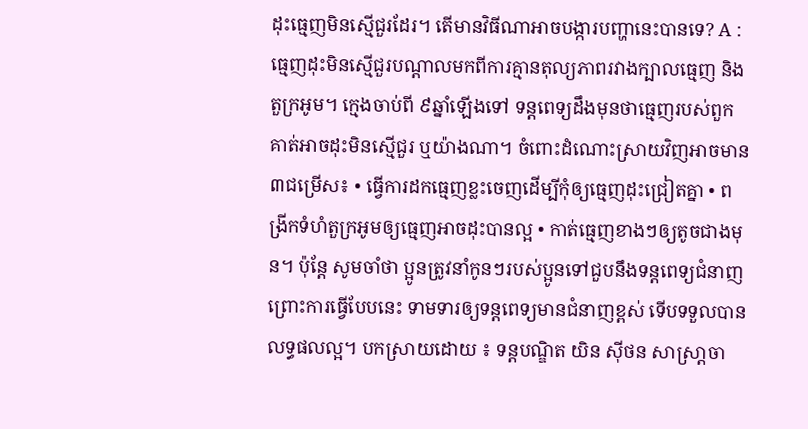ដុះធ្មេញមិនស្មើជួរដែរ។ តើមានវិធីណាអាចបង្ការបញ្ហានេះបានទេ? A :  ធ្មេញដុះមិនស្មើជួរបណ្តាលមកពីការគ្មានតុល្យភាពរវាងក្បាលធ្មេញ និងតួក្រអូម។ ក្មេងចាប់ពី ៩ឆ្នាំឡើងទៅ ទន្តពេទ្យដឹងមុនថាធ្មេញរបស់ពួកគាត់អាចដុះមិនស្មើជួរ ឬយ៉ាងណា។ ចំពោះដំណោះស្រាយវិញអាចមាន ៣ជម្រើស៖ • ធ្វើការដកធ្មេញខ្លះចេញដើម្បីកុំឲ្យធ្មេញដុះជ្រៀតគ្នា • ពង្រីកទំហំតួក្រអូមឲ្យធ្មេញអាចដុះបានល្អ • កាត់ធ្មេញខាងៗឲ្យតូចជាងមុន។ ប៉ុន្តែ សូមចាំថា ប្អូនត្រូវនាំកូនៗរបស់ប្អូនទៅជួបនឹងទន្តពេទ្យជំនាញព្រោះការធ្វើបែបនេះ ទាមទារឲ្យទន្តពេទ្យមានជំនាញខ្ពស់ ទើបទទួលបានលទ្ធផលល្អ។ បកស្រាយដោយ ៖ ទន្តបណ្ឌិត យិន ស៊ីថន សាស្រា្តចា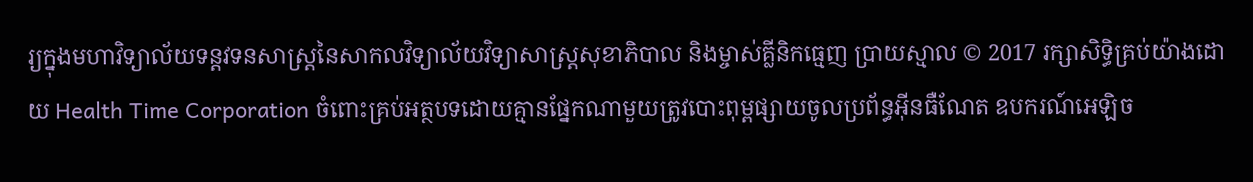រ្យក្នុងមហាវិទ្យាល័យទន្តវទនសាស្រ្តនៃសាកលវិទ្យាល័យវិទ្យាសាស្រ្តសុខាភិបាល និងម្ចាស់គ្លីនិកធ្មេញ ប្រាយស្មាល © 2017 រក្សាសិទ្ធិគ្រប់យ៉ាងដោយ Health Time Corporation ចំពោះគ្រប់អត្ថបទដោយគ្មានផ្នែកណាមួយត្រូវបោះពុម្ពផ្សាយចូលប្រព័ន្ធអ៊ីនធឺណែត ឧបករណ៍អេឡិច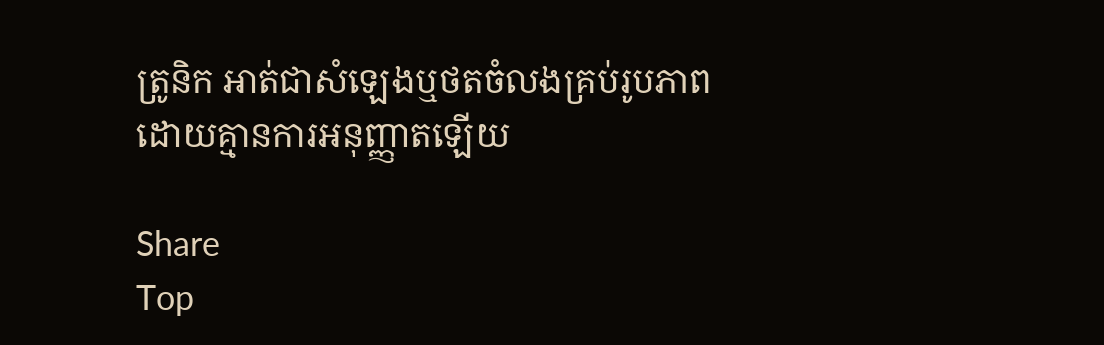ត្រូនិក អាត់ជាសំឡេងឬថតចំលងគ្រប់រូបភាពដោយគ្មានការអនុញ្ញាតឡើយ

Share
Top